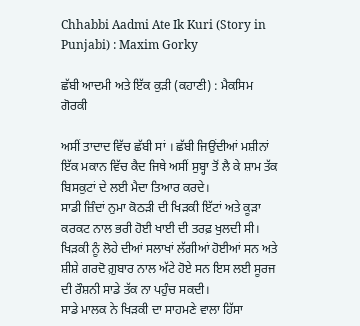Chhabbi Aadmi Ate Ik Kuri (Story in Punjabi) : Maxim Gorky

ਛੱਬੀ ਆਦਮੀ ਅਤੇ ਇੱਕ ਕੁੜੀ (ਕਹਾਣੀ) : ਮੈਕਸਿਮ ਗੋਰਕੀ

ਅਸੀਂ ਤਾਦਾਦ ਵਿੱਚ ਛੱਬੀ ਸਾਂ । ਛੱਬੀ ਜਿਉਂਦੀਆਂ ਮਸ਼ੀਨਾਂ ਇੱਕ ਮਕਾਨ ਵਿੱਚ ਕੈਦ ਜਿਥੇ ਅਸੀਂ ਸੁਬ੍ਹਾ ਤੋਂ ਲੈ ਕੇ ਸ਼ਾਮ ਤੱਕ ਬਿਸਕੁਟਾਂ ਦੇ ਲਈ ਮੈਦਾ ਤਿਆਰ ਕਰਦੇ।
ਸਾਡੀ ਜ਼ਿੰਦਾਂ ਨੁਮਾ ਕੋਠੜੀ ਦੀ ਖਿੜਕੀ ਇੱਟਾਂ ਅਤੇ ਕੂੜਾ ਕਰਕਟ ਨਾਲ ਭਰੀ ਹੋਈ ਖਾਈ ਦੀ ਤਰਫ਼ ਖੁਲਦੀ ਸੀ। ਖਿੜਕੀ ਨੂੰ ਲੋਹੇ ਦੀਆਂ ਸਲਾਖਾਂ ਲੱਗੀਆਂ ਹੋਈਆਂ ਸਨ ਅਤੇ ਸ਼ੀਸ਼ੇ ਗਰਦੋ ਗ਼ੁਬਾਰ ਨਾਲ ਅੱਟੇ ਹੋਏ ਸਨ ਇਸ ਲਈ ਸੂਰਜ ਦੀ ਰੌਸ਼ਨੀ ਸਾਡੇ ਤੱਕ ਨਾ ਪਹੁੰਚ ਸਕਦੀ।
ਸਾਡੇ ਮਾਲਕ ਨੇ ਖਿੜਕੀ ਦਾ ਸਾਹਮਣੇ ਵਾਲਾ ਹਿੱਸਾ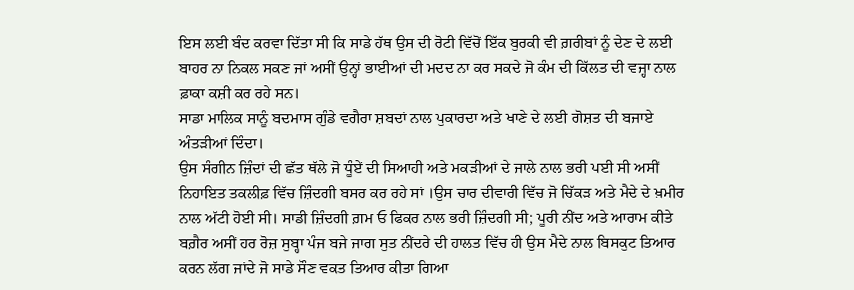ਇਸ ਲਈ ਬੰਦ ਕਰਵਾ ਦਿੱਤਾ ਸੀ ਕਿ ਸਾਡੇ ਹੱਥ ਉਸ ਦੀ ਰੋਟੀ ਵਿੱਚੋਂ ਇੱਕ ਬੁਰਕੀ ਵੀ ਗ਼ਰੀਬਾਂ ਨੂੰ ਦੇਣ ਦੇ ਲਈ ਬਾਹਰ ਨਾ ਨਿਕਲ ਸਕਣ ਜਾਂ ਅਸੀਂ ਉਨ੍ਹਾਂ ਭਾਈਆਂ ਦੀ ਮਦਦ ਨਾ ਕਰ ਸਕਦੇ ਜੋ ਕੰਮ ਦੀ ਕਿੱਲਤ ਦੀ ਵਜ੍ਹਾ ਨਾਲ ਫ਼ਾਕਾ ਕਸ਼ੀ ਕਰ ਰਹੇ ਸਨ।
ਸਾਡਾ ਮਾਲਿਕ ਸਾਨੂੰ ਬਦਮਾਸ ਗੁੰਡੇ ਵਗੈਰਾ ਸ਼ਬਦਾਂ ਨਾਲ ਪੁਕਾਰਦਾ ਅਤੇ ਖਾਣੇ ਦੇ ਲਈ ਗੋਸ਼ਤ ਦੀ ਬਜਾਏ ਅੰਤੜੀਆਂ ਦਿੰਦਾ।
ਉਸ ਸੰਗੀਨ ਜ਼ਿੰਦਾਂ ਦੀ ਛੱਤ ਥੱਲੇ ਜੋ ਧੂੰਏਂ ਦੀ ਸਿਆਹੀ ਅਤੇ ਮਕੜੀਆਂ ਦੇ ਜਾਲੇ ਨਾਲ ਭਰੀ ਪਈ ਸੀ ਅਸੀਂ ਨਿਹਾਇਤ ਤਕਲੀਫ਼ ਵਿੱਚ ਜ਼ਿੰਦਗੀ ਬਸਰ ਕਰ ਰਹੇ ਸਾਂ ।ਉਸ ਚਾਰ ਦੀਵਾਰੀ ਵਿੱਚ ਜੋ ਚਿੱਕੜ ਅਤੇ ਮੈਦੇ ਦੇ ਖ਼ਮੀਰ ਨਾਲ ਅੱਟੀ ਹੋਈ ਸੀ। ਸਾਡੀ ਜ਼ਿੰਦਗੀ ਗ਼ਮ ਓ ਫਿਕਰ ਨਾਲ ਭਰੀ ਜ਼ਿੰਦਗੀ ਸੀ; ਪੂਰੀ ਨੀਂਦ ਅਤੇ ਆਰਾਮ ਕੀਤੇ ਬਗ਼ੈਰ ਅਸੀਂ ਹਰ ਰੋਜ਼ ਸੁਬ੍ਹਾ ਪੰਜ ਬਜੇ ਜਾਗ ਸੁਤ ਨੀਂਦਰੇ ਦੀ ਹਾਲਤ ਵਿੱਚ ਹੀ ਉਸ ਮੈਦੇ ਨਾਲ ਬਿਸਕੁਟ ਤਿਆਰ ਕਰਨ ਲੱਗ ਜਾਂਦੇ ਜੋ ਸਾਡੇ ਸੌਣ ਵਕਤ ਤਿਆਰ ਕੀਤਾ ਗਿਆ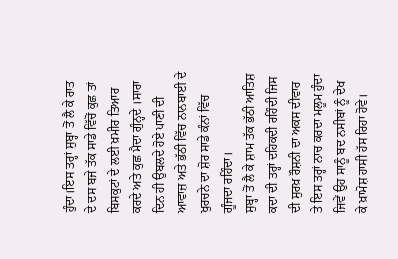ਹੁੰਦਾ।ਇਸ ਤਰ੍ਹਾਂ ਸੁਬ੍ਹਾ ਤੋਂ ਲੈ ਕੇ ਰਾਤ ਦੇ ਦਸ ਬਜੇ ਤੱਕ ਸਾਡੇ ਵਿੱਚੋਂ ਕੁਛ ਤਾਂ ਬਿਸਕੁਟਾਂ ਦੇ ਲਈ ਖ਼ਮੀਰ ਤਿਆਰ ਕਰਦੇ ਅਤੇ ਕੁਛ ਮੈਦਾ ਗੁੰਨ੍ਹਦੇ ।ਸਾਰਾ ਦਿਨ ਹੀ ਉਬਲਦੇ ਹੋਏ ਪਾਣੀ ਦੀ ਆਵਾਜ਼ ਅਤੇ ਭੱਠੀ ਵਿੱਚ ਨਾਨਬਾਈ ਦੇ ਖੁਰਚਨੇ ਦਾ ਸ਼ੋਰ ਸਾਡੇ ਕੰਨਾਂ ਵਿੱਚ ਗੂੰਜਦਾ ਰਹਿੰਦਾ।
ਸੁਬ੍ਹਾ ਤੋਂ ਲੈ ਕੇ ਸ਼ਾਮ ਤੱਕ ਭੱਠੀ ਆਤਿਸ਼ ਕਦਾ ਦੀ ਤਰ੍ਹਾਂ ਦਹਿਕਦੀ ਰਹਿੰਦੀ ਜਿਸ ਦੀ ਸੁਰਖ਼ ਰੌਸ਼ਨੀ ਦਾ ਅਕਸ ਦੀਵਾਰ ਤੇ ਇਸ ਤਰ੍ਹਾਂ ਨਾਚ ਕਰਦਾ ਮਲੂਮ ਹੁੰਦਾ ਜਿਵੇਂ ਉਹ ਸਾਨੂੰ ਬਦ ਨਸੀਬਾਂ ਨੂੰ ਦੇਖ ਕੇ ਖ਼ਾਮੋਸ਼ ਹਾਸੀ ਹੱਸ ਰਿਹਾ ਹੋਵੇ।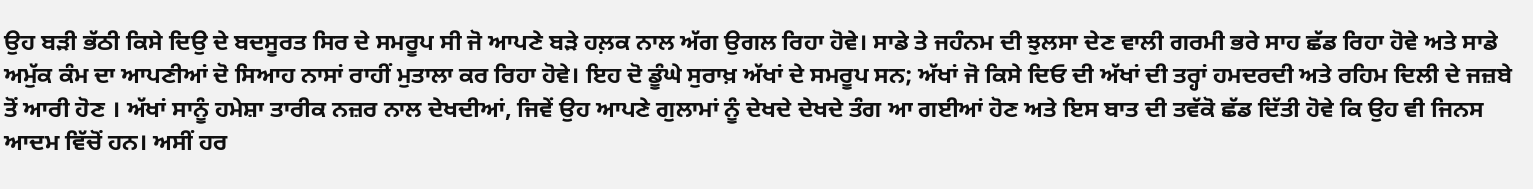ਉਹ ਬੜੀ ਭੱਠੀ ਕਿਸੇ ਦਿਉ ਦੇ ਬਦਸੂਰਤ ਸਿਰ ਦੇ ਸਮਰੂਪ ਸੀ ਜੋ ਆਪਣੇ ਬੜੇ ਹਲ਼ਕ ਨਾਲ ਅੱਗ ਉਗਲ ਰਿਹਾ ਹੋਵੇ। ਸਾਡੇ ਤੇ ਜਹੰਨਮ ਦੀ ਝੁਲਸਾ ਦੇਣ ਵਾਲੀ ਗਰਮੀ ਭਰੇ ਸਾਹ ਛੱਡ ਰਿਹਾ ਹੋਵੇ ਅਤੇ ਸਾਡੇ ਅਮੁੱਕ ਕੰਮ ਦਾ ਆਪਣੀਆਂ ਦੋ ਸਿਆਹ ਨਾਸਾਂ ਰਾਹੀਂ ਮੁਤਾਲਾ ਕਰ ਰਿਹਾ ਹੋਵੇ। ਇਹ ਦੋ ਡੂੰਘੇ ਸੁਰਾਖ਼ ਅੱਖਾਂ ਦੇ ਸਮਰੂਪ ਸਨ; ਅੱਖਾਂ ਜੋ ਕਿਸੇ ਦਿਓ ਦੀ ਅੱਖਾਂ ਦੀ ਤਰ੍ਹਾਂ ਹਮਦਰਦੀ ਅਤੇ ਰਹਿਮ ਦਿਲੀ ਦੇ ਜਜ਼ਬੇ ਤੋਂ ਆਰੀ ਹੋਣ । ਅੱਖਾਂ ਸਾਨੂੰ ਹਮੇਸ਼ਾ ਤਾਰੀਕ ਨਜ਼ਰ ਨਾਲ ਦੇਖਦੀਆਂ, ਜਿਵੇਂ ਉਹ ਆਪਣੇ ਗੁਲਾਮਾਂ ਨੂੰ ਦੇਖਦੇ ਦੇਖਦੇ ਤੰਗ ਆ ਗਈਆਂ ਹੋਣ ਅਤੇ ਇਸ ਬਾਤ ਦੀ ਤਵੱਕੋ ਛੱਡ ਦਿੱਤੀ ਹੋਵੇ ਕਿ ਉਹ ਵੀ ਜਿਨਸ ਆਦਮ ਵਿੱਚੋਂ ਹਨ। ਅਸੀਂ ਹਰ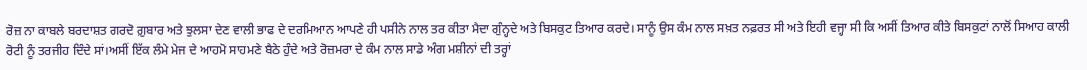ਰੋਜ਼ ਨਾ ਕਾਬਲੇ ਬਰਦਾਸ਼ਤ ਗਰਦੋ ਗ਼ੁਬਾਰ ਅਤੇ ਝੁਲਸਾ ਦੇਣ ਵਾਲੀ ਭਾਫ ਦੇ ਦਰਮਿਆਨ ਆਪਣੇ ਹੀ ਪਸੀਨੇ ਨਾਲ ਤਰ ਕੀਤਾ ਮੈਦਾ ਗੁੰਨ੍ਹਦੇ ਅਤੇ ਬਿਸਕੁਟ ਤਿਆਰ ਕਰਦੇ। ਸਾਨੂੰ ਉਸ ਕੰਮ ਨਾਲ ਸਖ਼ਤ ਨਫ਼ਰਤ ਸੀ ਅਤੇ ਇਹੀ ਵਜ੍ਹਾ ਸੀ ਕਿ ਅਸੀਂ ਤਿਆਰ ਕੀਤੇ ਬਿਸਕੁਟਾਂ ਨਾਲੋਂ ਸਿਆਹ ਕਾਲੀ ਰੋਟੀ ਨੂੰ ਤਰਜੀਹ ਦਿੰਦੇ ਸਾਂ।ਅਸੀਂ ਇੱਕ ਲੰਮੇ ਮੇਜ ਦੇ ਆਹਮੋ ਸਾਹਮਣੇ ਬੈਠੇ ਹੁੰਦੇ ਅਤੇ ਰੋਜ਼ਮਰਾ ਦੇ ਕੰਮ ਨਾਲ ਸਾਡੇ ਅੰਗ ਮਸ਼ੀਨਾਂ ਦੀ ਤਰ੍ਹਾਂ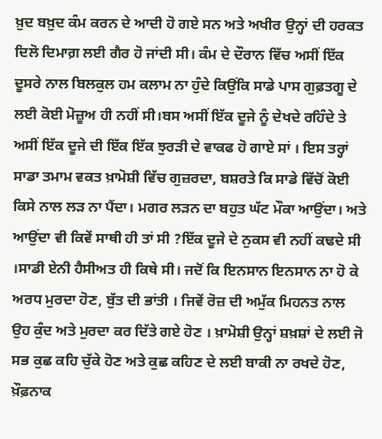ਖ਼ੁਦ ਬਖ਼ੁਦ ਕੰਮ ਕਰਨ ਦੇ ਆਦੀ ਹੋ ਗਏ ਸਨ ਅਤੇ ਅਖੀਰ ਉਨ੍ਹਾਂ ਦੀ ਹਰਕਤ ਦਿਲੋ ਦਿਮਾਗ਼ ਲਈ ਗੈਰ ਹੋ ਜਾਂਦੀ ਸੀ। ਕੰਮ ਦੇ ਦੌਰਾਨ ਵਿੱਚ ਅਸੀਂ ਇੱਕ ਦੂਸਰੇ ਨਾਲ ਬਿਲਕੁਲ ਹਮ ਕਲਾਮ ਨਾ ਹੁੰਦੇ ਕਿਉਂਕਿ ਸਾਡੇ ਪਾਸ ਗੁਫ਼ਤਗੂ ਦੇ ਲਈ ਕੋਈ ਮੋਜ਼ੂਅ ਹੀ ਨਹੀਂ ਸੀ।ਬਸ ਅਸੀਂ ਇੱਕ ਦੂਜੇ ਨੂੰ ਦੇਖਦੇ ਰਹਿੰਦੇ ਤੇ ਅਸੀਂ ਇੱਕ ਦੂਜੇ ਦੀ ਇੱਕ ਇੱਕ ਝੁਰੜੀ ਦੇ ਵਾਕਫ ਹੋ ਗਾਏ ਸਾਂ । ਇਸ ਤਰ੍ਹਾਂ ਸਾਡਾ ਤਮਾਮ ਵਕਤ ਖ਼ਾਮੋਸ਼ੀ ਵਿੱਚ ਗੁਜ਼ਰਦਾ, ਬਸ਼ਰਤੇ ਕਿ ਸਾਡੇ ਵਿੱਚੋਂ ਕੋਈ ਕਿਸੇ ਨਾਲ ਲੜ ਨਾ ਪੈਂਦਾ। ਮਗਰ ਲੜਨ ਦਾ ਬਹੁਤ ਘੱਟ ਮੌਕਾ ਆਉਂਦਾ। ਅਤੇ ਆਉਂਦਾ ਵੀ ਕਿਵੇਂ ਸਾਥੀ ਹੀ ਤਾਂ ਸੀ ?ਇੱਕ ਦੂਜੇ ਦੇ ਨੁਕਸ ਵੀ ਨਹੀਂ ਕਢਦੇ ਸੀ ।ਸਾਡੀ ਏਨੀ ਹੈਸੀਅਤ ਹੀ ਕਿਥੇ ਸੀ। ਜਦੋਂ ਕਿ ਇਨਸਾਨ ਇਨਸਾਨ ਨਾ ਹੋ ਕੇ ਅਰਧ ਮੁਰਦਾ ਹੋਣ, ਬੁੱਤ ਦੀ ਭਾਂਤੀ । ਜਿਵੇਂ ਰੋਜ਼ ਦੀ ਅਮੁੱਕ ਮਿਹਨਤ ਨਾਲ ਉਹ ਕੁੰਦ ਅਤੇ ਮੁਰਦਾ ਕਰ ਦਿੱਤੇ ਗਏ ਹੋਣ । ਖ਼ਾਮੋਸ਼ੀ ਉਨ੍ਹਾਂ ਸ਼ਖ਼ਸ਼ਾਂ ਦੇ ਲਈ ਜੋ ਸਭ ਕੁਛ ਕਹਿ ਚੁੱਕੇ ਹੋਣ ਅਤੇ ਕੁਛ ਕਹਿਣ ਦੇ ਲਈ ਬਾਕੀ ਨਾ ਰਖਦੇ ਹੋਣ, ਖ਼ੌਫ਼ਨਾਕ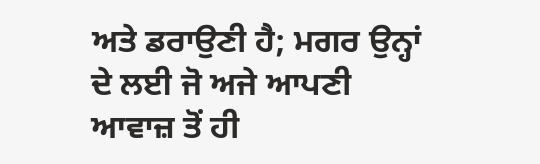ਅਤੇ ਡਰਾਉਣੀ ਹੈ; ਮਗਰ ਉਨ੍ਹਾਂ ਦੇ ਲਈ ਜੋ ਅਜੇ ਆਪਣੀ ਆਵਾਜ਼ ਤੋਂ ਹੀ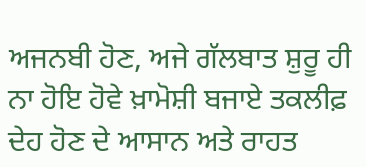ਅਜਨਬੀ ਹੋਣ, ਅਜੇ ਗੱਲਬਾਤ ਸ਼ੁਰੂ ਹੀ ਨਾ ਹੋਇ ਹੋਵੇ ਖ਼ਾਮੋਸ਼ੀ ਬਜਾਏ ਤਕਲੀਫ਼ ਦੇਹ ਹੋਣ ਦੇ ਆਸਾਨ ਅਤੇ ਰਾਹਤ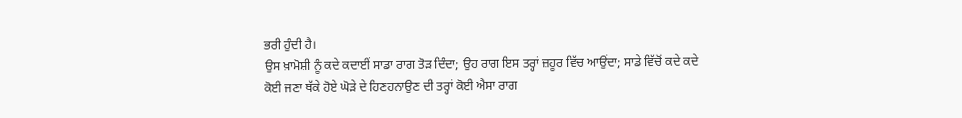ਭਰੀ ਹੁੰਦੀ ਹੈ।
ਉਸ ਖ਼ਾਮੋਸ਼ੀ ਨੂੰ ਕਦੇ ਕਦਾਈਂ ਸਾਡਾ ਰਾਗ ਤੋੜ ਦਿੰਦਾ; ਉਹ ਰਾਗ ਇਸ ਤਰ੍ਹਾਂ ਜ਼ਹੂਰ ਵਿੱਚ ਆਉਂਦਾ; ਸਾਡੇ ਵਿੱਚੋਂ ਕਦੇ ਕਦੇ ਕੋਈ ਜਣਾ ਥੱਕੇ ਹੋਏ ਘੋੜੇ ਦੇ ਹਿਣਹਨਾਉਣ ਦੀ ਤਰ੍ਹਾਂ ਕੋਈ ਐਸਾ ਰਾਗ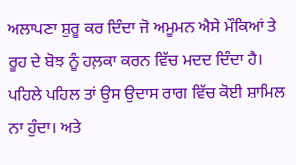ਅਲਾਪਣਾ ਸ਼ੁਰੂ ਕਰ ਦਿੰਦਾ ਜੋ ਅਮੂਮਨ ਐਸੇ ਮੌਕਿਆਂ ਤੇ ਰੂਹ ਦੇ ਬੋਝ ਨੂੰ ਹਲ਼ਕਾ ਕਰਨ ਵਿੱਚ ਮਦਦ ਦਿੰਦਾ ਹੈ। ਪਹਿਲੇ ਪਹਿਲ ਤਾਂ ਉਸ ਉਦਾਸ ਰਾਗ ਵਿੱਚ ਕੋਈ ਸ਼ਾਮਿਲ ਨਾ ਹੁੰਦਾ। ਅਤੇ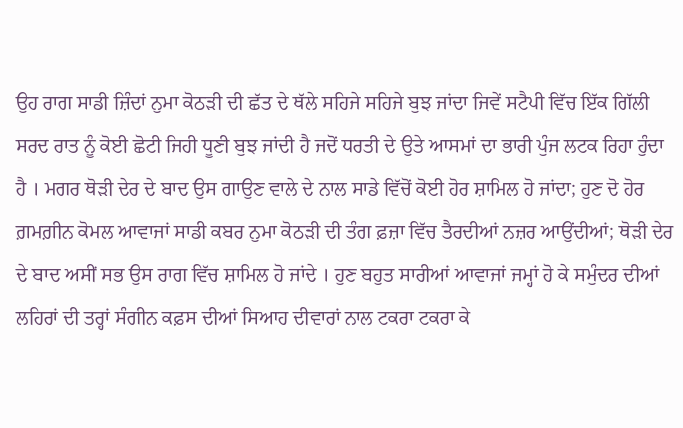ਉਹ ਰਾਗ ਸਾਡੀ ਜ਼ਿੰਦਾਂ ਨੁਮਾ ਕੋਠੜੀ ਦੀ ਛੱਤ ਦੇ ਥੱਲੇ ਸਹਿਜੇ ਸਹਿਜੇ ਬੁਝ ਜਾਂਦਾ ਜਿਵੇਂ ਸਟੈਪੀ ਵਿੱਚ ਇੱਕ ਗਿੱਲੀ ਸਰਦ ਰਾਤ ਨੂੰ ਕੋਈ ਛੋਟੀ ਜਿਹੀ ਧੂਣੀ ਬੁਝ ਜਾਂਦੀ ਹੈ ਜਦੋਂ ਧਰਤੀ ਦੇ ਉਤੇ ਆਸਮਾਂ ਦਾ ਭਾਰੀ ਪੁੰਜ ਲਟਕ ਰਿਹਾ ਹੁੰਦਾ ਹੈ । ਮਗਰ ਥੋੜੀ ਦੇਰ ਦੇ ਬਾਦ ਉਸ ਗਾਉਣ ਵਾਲੇ ਦੇ ਨਾਲ ਸਾਡੇ ਵਿੱਚੋਂ ਕੋਈ ਹੋਰ ਸ਼ਾਮਿਲ ਹੋ ਜਾਂਦਾ; ਹੁਣ ਦੋ ਹੋਰ ਗ਼ਮਗ਼ੀਨ ਕੋਮਲ ਆਵਾਜਾਂ ਸਾਡੀ ਕਬਰ ਨੁਮਾ ਕੋਠੜੀ ਦੀ ਤੰਗ ਫ਼ਜ਼ਾ ਵਿੱਚ ਤੈਰਦੀਆਂ ਨਜ਼ਰ ਆਉਂਦੀਆਂ; ਥੋੜੀ ਦੇਰ ਦੇ ਬਾਦ ਅਸੀਂ ਸਭ ਉਸ ਰਾਗ ਵਿੱਚ ਸ਼ਾਮਿਲ ਹੋ ਜਾਂਦੇ । ਹੁਣ ਬਹੁਤ ਸਾਰੀਆਂ ਆਵਾਜਾਂ ਜਮ੍ਹਾਂ ਹੋ ਕੇ ਸਮੁੰਦਰ ਦੀਆਂ ਲਹਿਰਾਂ ਦੀ ਤਰ੍ਹਾਂ ਸੰਗੀਨ ਕਫ਼ਸ ਦੀਆਂ ਸਿਆਹ ਦੀਵਾਰਾਂ ਨਾਲ ਟਕਰਾ ਟਕਰਾ ਕੇ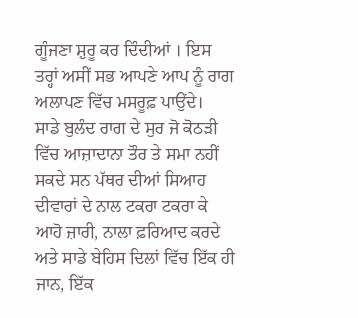ਗੂੰਜਣਾ ਸ਼ੁਰੂ ਕਰ ਦਿੰਦੀਆਂ । ਇਸ ਤਰ੍ਹਾਂ ਅਸੀਂ ਸਭ ਆਪਣੇ ਆਪ ਨੂੰ ਰਾਗ ਅਲਾਪਣ ਵਿੱਚ ਮਸਰੂਫ਼ ਪਾਉਂਦੇ।
ਸਾਡੇ ਬੁਲੰਦ ਰਾਗ ਦੇ ਸੁਰ ਜੋ ਕੋਠੜੀ ਵਿੱਚ ਆਜ਼ਾਦਾਨਾ ਤੌਰ ਤੇ ਸਮਾ ਨਹੀਂ ਸਕਦੇ ਸਨ ਪੱਥਰ ਦੀਆਂ ਸਿਆਹ ਦੀਵਾਰਾਂ ਦੇ ਨਾਲ ਟਕਰਾ ਟਕਰਾ ਕੇ ਆਹੋ ਜ਼ਾਰੀ, ਨਾਲਾ ਫ਼ਰਿਆਦ ਕਰਦੇ ਅਤੇ ਸਾਡੇ ਬੇਹਿਸ ਦਿਲਾਂ ਵਿੱਚ ਇੱਕ ਹੀ ਜਾਨ, ਇੱਕ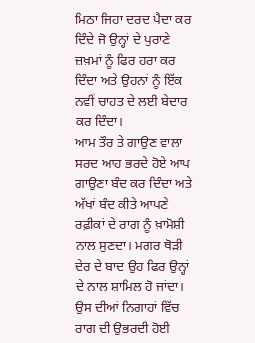ਮਿਠਾ ਜਿਹਾ ਦਰਦ ਪੈਦਾ ਕਰ ਦਿੰਦੇ ਜੋ ਉਨ੍ਹਾਂ ਦੇ ਪੁਰਾਣੇ ਜ਼ਖ਼ਮਾਂ ਨੂੰ ਫਿਰ ਹਰਾ ਕਰ ਦਿੰਦਾ ਅਤੇ ਉਹਨਾਂ ਨੂੰ ਇੱਕ ਨਵੀਂ ਚਾਹਤ ਦੇ ਲਈ ਬੇਦਾਰ ਕਰ ਦਿੰਦਾ।
ਆਮ ਤੌਰ ਤੇ ਗਾਉਣ ਵਾਲਾ ਸਰਦ ਆਹ ਭਰਦੇ ਹੋਏ ਆਪ ਗਾਉਣਾ ਬੰਦ ਕਰ ਦਿੰਦਾ ਅਤੇ ਅੱਖਾਂ ਬੰਦ ਕੀਤੇ ਆਪਣੇ ਰਫ਼ੀਕਾਂ ਦੇ ਰਾਗ ਨੂੰ ਖ਼ਾਮੋਸ਼ੀ ਨਾਲ ਸੁਣਦਾ। ਮਗਰ ਥੋੜੀ ਦੇਰ ਦੇ ਬਾਦ ਉਹ ਫਿਰ ਉਨ੍ਹਾਂ ਦੇ ਨਾਲ ਸ਼ਾਮਿਲ ਹੋ ਜਾਂਦਾ।
ਉਸ ਦੀਆਂ ਨਿਗਾਹਾਂ ਵਿੱਚ ਰਾਗ ਦੀ ਉਭਰਦੀ ਹੋਈ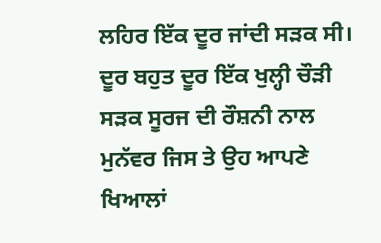ਲਹਿਰ ਇੱਕ ਦੂਰ ਜਾਂਦੀ ਸੜਕ ਸੀ। ਦੂਰ ਬਹੁਤ ਦੂਰ ਇੱਕ ਖੁਲ੍ਹੀ ਚੌੜੀ ਸੜਕ ਸੂਰਜ ਦੀ ਰੌਸ਼ਨੀ ਨਾਲ ਮੁਨੱਵਰ ਜਿਸ ਤੇ ਉਹ ਆਪਣੇ ਖਿਆਲਾਂ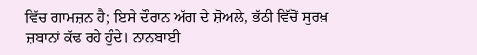ਵਿੱਚ ਗਾਮਜ਼ਨ ਹੈ; ਇਸੇ ਦੌਰਾਨ ਅੱਗ ਦੇ ਸ਼ੋਅਲੇ, ਭੱਠੀ ਵਿੱਚੋਂ ਸੁਰਖ਼ ਜ਼ਬਾਨਾਂ ਕੱਢ ਰਹੇ ਹੁੰਦੇ। ਨਾਨਬਾਈ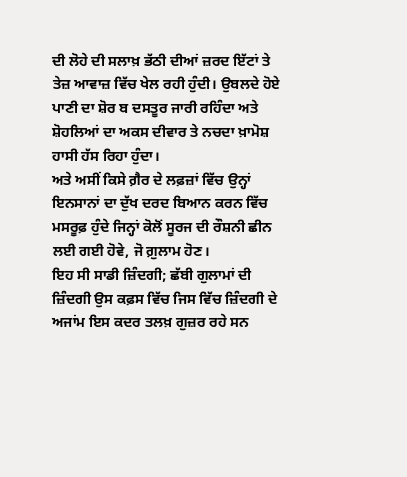ਦੀ ਲੋਹੇ ਦੀ ਸਲਾਖ਼ ਭੱਠੀ ਦੀਆਂ ਜ਼ਰਦ ਇੱਟਾਂ ਤੇ ਤੇਜ਼ ਆਵਾਜ਼ ਵਿੱਚ ਖੇਲ ਰਹੀ ਹੁੰਦੀ। ਉਬਲਦੇ ਹੋਏ ਪਾਣੀ ਦਾ ਸ਼ੋਰ ਬ ਦਸਤੂਰ ਜਾਰੀ ਰਹਿੰਦਾ ਅਤੇ ਸ਼ੋਹਲਿਆਂ ਦਾ ਅਕਸ ਦੀਵਾਰ ਤੇ ਨਚਦਾ ਖ਼ਾਮੋਸ਼ ਹਾਸੀ ਹੱਸ ਰਿਹਾ ਹੁੰਦਾ।
ਅਤੇ ਅਸੀਂ ਕਿਸੇ ਗ਼ੈਰ ਦੇ ਲਫ਼ਜ਼ਾਂ ਵਿੱਚ ਉਨ੍ਹਾਂ ਇਨਸਾਨਾਂ ਦਾ ਦੁੱਖ ਦਰਦ ਬਿਆਨ ਕਰਨ ਵਿੱਚ ਮਸਰੂਫ਼ ਹੁੰਦੇ ਜਿਨ੍ਹਾਂ ਕੋਲੋਂ ਸੂਰਜ ਦੀ ਰੌਸ਼ਨੀ ਛੀਨ ਲਈ ਗਈ ਹੋਵੇ, ਜੋ ਗ਼ੁਲਾਮ ਹੋਣ।
ਇਹ ਸੀ ਸਾਡੀ ਜ਼ਿੰਦਗੀ; ਛੱਬੀ ਗੁਲਾਮਾਂ ਦੀ ਜ਼ਿੰਦਗੀ ਉਸ ਕਫ਼ਸ ਵਿੱਚ ਜਿਸ ਵਿੱਚ ਜ਼ਿੰਦਗੀ ਦੇ ਅਜਾਂਮ ਇਸ ਕਦਰ ਤਲਖ਼ ਗੁਜ਼ਰ ਰਹੇ ਸਨ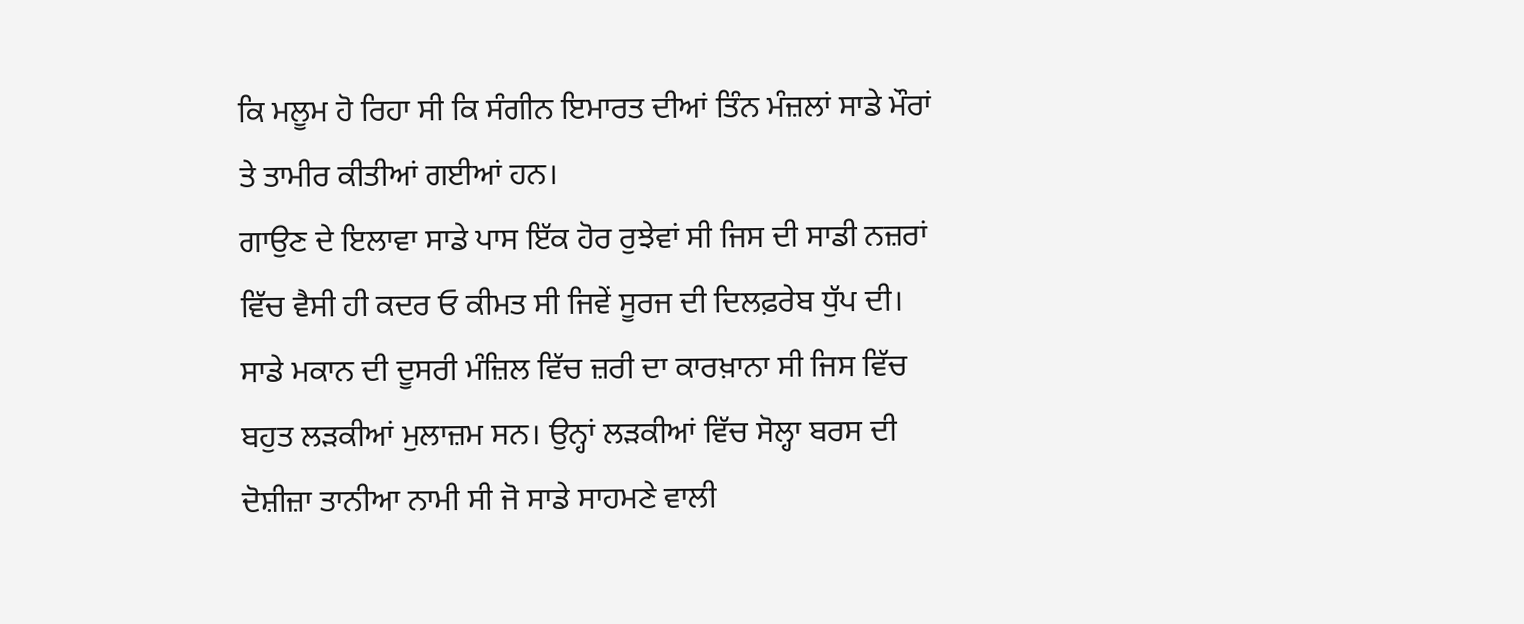ਕਿ ਮਲੂਮ ਹੋ ਰਿਹਾ ਸੀ ਕਿ ਸੰਗੀਨ ਇਮਾਰਤ ਦੀਆਂ ਤਿੰਨ ਮੰਜ਼ਲਾਂ ਸਾਡੇ ਮੌਰਾਂ ਤੇ ਤਾਮੀਰ ਕੀਤੀਆਂ ਗਈਆਂ ਹਨ।
ਗਾਉਣ ਦੇ ਇਲਾਵਾ ਸਾਡੇ ਪਾਸ ਇੱਕ ਹੋਰ ਰੁਝੇਵਾਂ ਸੀ ਜਿਸ ਦੀ ਸਾਡੀ ਨਜ਼ਰਾਂ ਵਿੱਚ ਵੈਸੀ ਹੀ ਕਦਰ ਓ ਕੀਮਤ ਸੀ ਜਿਵੇਂ ਸੂਰਜ ਦੀ ਦਿਲਫ਼ਰੇਬ ਧੁੱਪ ਦੀ।
ਸਾਡੇ ਮਕਾਨ ਦੀ ਦੂਸਰੀ ਮੰਜ਼ਿਲ ਵਿੱਚ ਜ਼ਰੀ ਦਾ ਕਾਰਖ਼ਾਨਾ ਸੀ ਜਿਸ ਵਿੱਚ ਬਹੁਤ ਲੜਕੀਆਂ ਮੁਲਾਜ਼ਮ ਸਨ। ਉਨ੍ਹਾਂ ਲੜਕੀਆਂ ਵਿੱਚ ਸੋਲ੍ਹਾ ਬਰਸ ਦੀ ਦੋਸ਼ੀਜ਼ਾ ਤਾਨੀਆ ਨਾਮੀ ਸੀ ਜੋ ਸਾਡੇ ਸਾਹਮਣੇ ਵਾਲੀ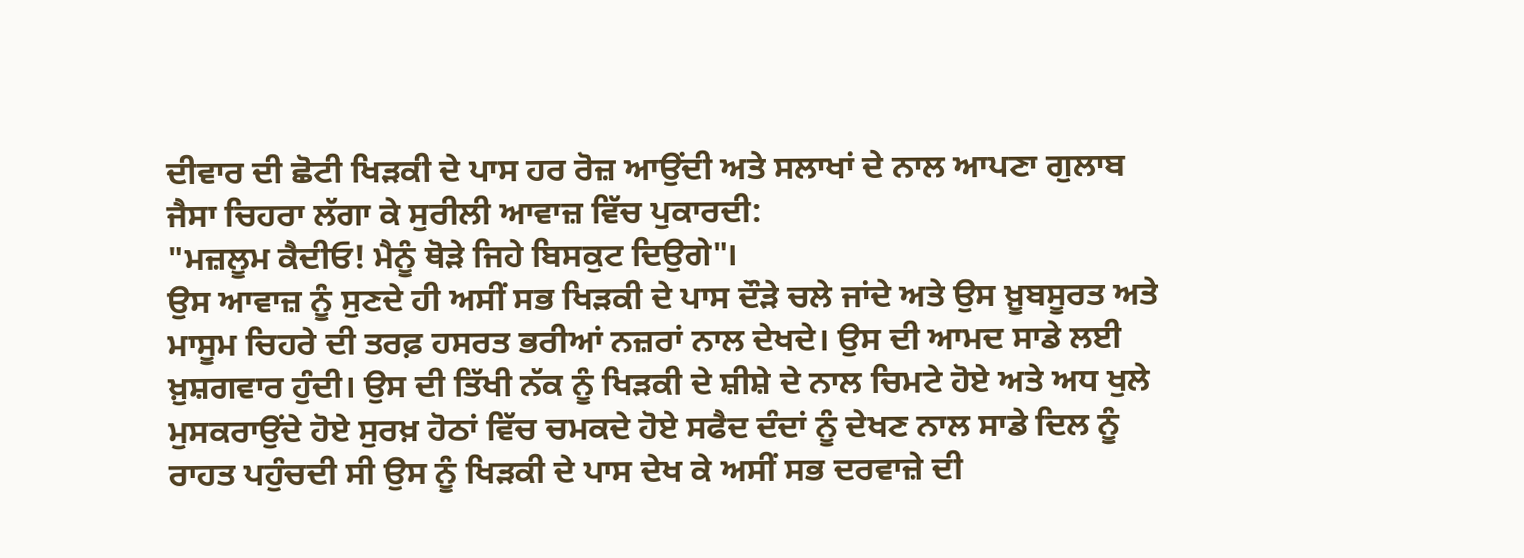ਦੀਵਾਰ ਦੀ ਛੋਟੀ ਖਿੜਕੀ ਦੇ ਪਾਸ ਹਰ ਰੋਜ਼ ਆਉਂਦੀ ਅਤੇ ਸਲਾਖਾਂ ਦੇ ਨਾਲ ਆਪਣਾ ਗੁਲਾਬ ਜੈਸਾ ਚਿਹਰਾ ਲੱਗਾ ਕੇ ਸੁਰੀਲੀ ਆਵਾਜ਼ ਵਿੱਚ ਪੁਕਾਰਦੀ:
"ਮਜ਼ਲੂਮ ਕੈਦੀਓ! ਮੈਨੂੰ ਥੋੜੇ ਜਿਹੇ ਬਿਸਕੁਟ ਦਿਉਗੇ"।
ਉਸ ਆਵਾਜ਼ ਨੂੰ ਸੁਣਦੇ ਹੀ ਅਸੀਂ ਸਭ ਖਿੜਕੀ ਦੇ ਪਾਸ ਦੌੜੇ ਚਲੇ ਜਾਂਦੇ ਅਤੇ ਉਸ ਖ਼ੂਬਸੂਰਤ ਅਤੇ ਮਾਸੂਮ ਚਿਹਰੇ ਦੀ ਤਰਫ਼ ਹਸਰਤ ਭਰੀਆਂ ਨਜ਼ਰਾਂ ਨਾਲ ਦੇਖਦੇ। ਉਸ ਦੀ ਆਮਦ ਸਾਡੇ ਲਈ ਖ਼ੁਸ਼ਗਵਾਰ ਹੁੰਦੀ। ਉਸ ਦੀ ਤਿੱਖੀ ਨੱਕ ਨੂੰ ਖਿੜਕੀ ਦੇ ਸ਼ੀਸ਼ੇ ਦੇ ਨਾਲ ਚਿਮਟੇ ਹੋਏ ਅਤੇ ਅਧ ਖੁਲੇ ਮੁਸਕਰਾਉਂਦੇ ਹੋਏ ਸੁਰਖ਼ ਹੋਠਾਂ ਵਿੱਚ ਚਮਕਦੇ ਹੋਏ ਸਫੈਦ ਦੰਦਾਂ ਨੂੰ ਦੇਖਣ ਨਾਲ ਸਾਡੇ ਦਿਲ ਨੂੰ ਰਾਹਤ ਪਹੁੰਚਦੀ ਸੀ ਉਸ ਨੂੰ ਖਿੜਕੀ ਦੇ ਪਾਸ ਦੇਖ ਕੇ ਅਸੀਂ ਸਭ ਦਰਵਾਜ਼ੇ ਦੀ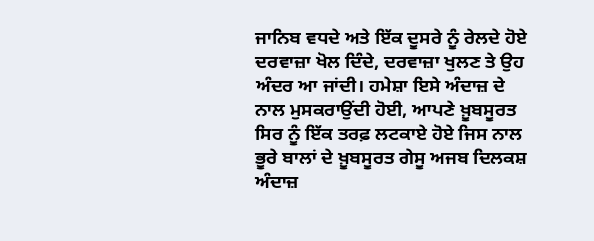ਜਾਨਿਬ ਵਧਦੇ ਅਤੇ ਇੱਕ ਦੂਸਰੇ ਨੂੰ ਰੇਲਦੇ ਹੋਏ ਦਰਵਾਜ਼ਾ ਖੋਲ ਦਿੰਦੇ, ਦਰਵਾਜ਼ਾ ਖੁਲਣ ਤੇ ਉਹ ਅੰਦਰ ਆ ਜਾਂਦੀ। ਹਮੇਸ਼ਾ ਇਸੇ ਅੰਦਾਜ਼ ਦੇ ਨਾਲ ਮੁਸਕਰਾਉਂਦੀ ਹੋਈ, ਆਪਣੇ ਖ਼ੂਬਸੂਰਤ ਸਿਰ ਨੂੰ ਇੱਕ ਤਰਫ਼ ਲਟਕਾਏ ਹੋਏ ਜਿਸ ਨਾਲ ਭੂਰੇ ਬਾਲਾਂ ਦੇ ਖ਼ੂਬਸੂਰਤ ਗੇਸੂ ਅਜਬ ਦਿਲਕਸ਼ ਅੰਦਾਜ਼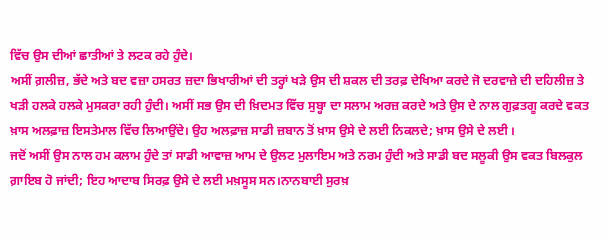ਵਿੱਚ ਉਸ ਦੀਆਂ ਛਾਤੀਆਂ ਤੇ ਲਟਕ ਰਹੇ ਹੁੰਦੇ।
ਅਸੀਂ ਗ਼ਲੀਜ਼, ਭੱਦੇ ਅਤੇ ਬਦ ਵਜ਼ਾ ਹਸਰਤ ਜ਼ਦਾ ਭਿਖਾਰੀਆਂ ਦੀ ਤਰ੍ਹਾਂ ਖੜੇ ਉਸ ਦੀ ਸ਼ਕਲ ਦੀ ਤਰਫ਼ ਦੇਖਿਆ ਕਰਦੇ ਜੋ ਦਰਵਾਜ਼ੇ ਦੀ ਦਹਿਲੀਜ਼ ਤੇ ਖੜੀ ਹਲਕੇ ਹਲਕੇ ਮੁਸਕਰਾ ਰਹੀ ਹੁੰਦੀ। ਅਸੀਂ ਸਭ ਉਸ ਦੀ ਖ਼ਿਦਮਤ ਵਿੱਚ ਸੁਬ੍ਹਾ ਦਾ ਸਲਾਮ ਅਰਜ਼ ਕਰਦੇ ਅਤੇ ਉਸ ਦੇ ਨਾਲ ਗੁਫ਼ਤਗੂ ਕਰਦੇ ਵਕਤ ਖ਼ਾਸ ਅਲਫ਼ਾਜ਼ ਇਸਤੇਮਾਲ ਵਿੱਚ ਲਿਆਉਂਦੇ। ਉਹ ਅਲਫ਼ਾਜ਼ ਸਾਡੀ ਜ਼ਬਾਨ ਤੋਂ ਖ਼ਾਸ ਉਸੇ ਦੇ ਲਈ ਨਿਕਲਦੇ; ਖ਼ਾਸ ਉਸੇ ਦੇ ਲਈ ।
ਜਦੋਂ ਅਸੀਂ ਉਸ ਨਾਲ ਹਮ ਕਲਾਮ ਹੁੰਦੇ ਤਾਂ ਸਾਡੀ ਆਵਾਜ਼ ਆਮ ਦੇ ਉਲਟ ਮੁਲਾਇਮ ਅਤੇ ਨਰਮ ਹੁੰਦੀ ਅਤੇ ਸਾਡੀ ਬਦ ਸਲੂਕੀ ਉਸ ਵਕਤ ਬਿਲਕੁਲ ਗ਼ਾਇਬ ਹੋ ਜਾਂਦੀ; ਇਹ ਆਦਾਬ ਸਿਰਫ਼ ਉਸੇ ਦੇ ਲਈ ਮਖ਼ਸੂਸ ਸਨ।ਨਾਨਬਾਈ ਸੁਰਖ਼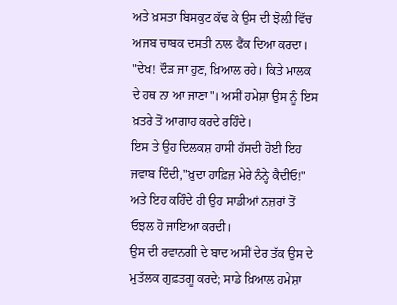ਅਤੇ ਖ਼ਸਤਾ ਬਿਸਕੁਟ ਕੱਢ ਕੇ ਉਸ ਦੀ ਝੋਲ਼ੀ ਵਿੱਚ ਅਜਬ ਚਾਬਕ ਦਸਤੀ ਨਾਲ ਫੈਂਕ ਦਿਆ ਕਰਦਾ।
"ਦੇਖ! ਦੌੜ ਜਾ ਹੁਣ, ਖ਼ਿਆਲ ਰਹੇ। ਕਿਤੇ ਮਾਲਕ ਦੇ ਹਥ ਨਾ ਆ ਜਾਣਾ"। ਅਸੀਂ ਹਮੇਸ਼ਾ ਉਸ ਨੂੰ ਇਸ ਖ਼ਤਰੇ ਤੋਂ ਆਗਾਹ ਕਰਦੇ ਰਹਿੰਦੇ।
ਇਸ ਤੇ ਉਹ ਦਿਲਕਸ਼ ਹਾਸੀ ਹੱਸਦੀ ਹੋਈ ਇਹ ਜਵਾਬ ਦਿੰਦੀ,"ਖ਼ੁਦਾ ਹਾਫ਼ਿਜ਼ ਮੇਰੇ ਨੰਨ੍ਹੇ ਕੈਦੀਓ!" ਅਤੇ ਇਹ ਕਹਿੰਦੇ ਹੀ ਉਹ ਸਾਡੀਆਂ ਨਜ਼ਰਾਂ ਤੋਂ ਓਝਲ ਹੋ ਜਾਇਆ ਕਰਦੀ।
ਉਸ ਦੀ ਰਵਾਨਗੀ ਦੇ ਬਾਦ ਅਸੀਂ ਦੇਰ ਤੱਕ ਉਸ ਦੇ ਮੁਤੱਲਕ ਗੁਫ਼ਤਗੂ ਕਰਦੇ; ਸਾਡੇ ਖ਼ਿਆਲ ਹਮੇਸ਼ਾ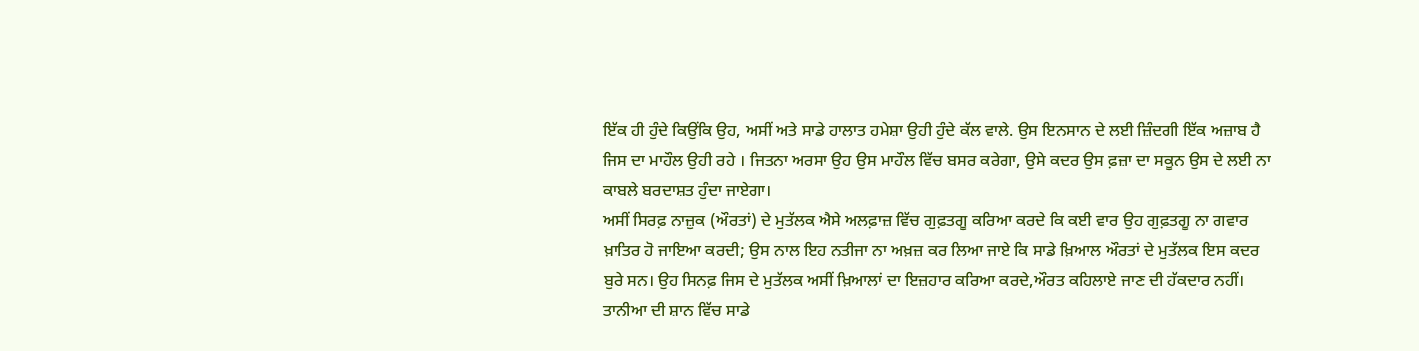ਇੱਕ ਹੀ ਹੁੰਦੇ ਕਿਉਂਕਿ ਉਹ, ਅਸੀਂ ਅਤੇ ਸਾਡੇ ਹਾਲਾਤ ਹਮੇਸ਼ਾ ਉਹੀ ਹੁੰਦੇ ਕੱਲ ਵਾਲੇ. ਉਸ ਇਨਸਾਨ ਦੇ ਲਈ ਜ਼ਿੰਦਗੀ ਇੱਕ ਅਜ਼ਾਬ ਹੈ ਜਿਸ ਦਾ ਮਾਹੌਲ ਉਹੀ ਰਹੇ । ਜਿਤਨਾ ਅਰਸਾ ਉਹ ਉਸ ਮਾਹੌਲ ਵਿੱਚ ਬਸਰ ਕਰੇਗਾ, ਉਸੇ ਕਦਰ ਉਸ ਫ਼ਜ਼ਾ ਦਾ ਸਕੂਨ ਉਸ ਦੇ ਲਈ ਨਾ ਕਾਬਲੇ ਬਰਦਾਸ਼ਤ ਹੁੰਦਾ ਜਾਏਗਾ।
ਅਸੀਂ ਸਿਰਫ਼ ਨਾਜ਼ੁਕ (ਔਰਤਾਂ) ਦੇ ਮੁਤੱਲਕ ਐਸੇ ਅਲਫ਼ਾਜ਼ ਵਿੱਚ ਗੁਫ਼ਤਗੂ ਕਰਿਆ ਕਰਦੇ ਕਿ ਕਈ ਵਾਰ ਉਹ ਗੁਫ਼ਤਗੂ ਨਾ ਗਵਾਰ ਖ਼ਾਤਿਰ ਹੋ ਜਾਇਆ ਕਰਦੀ; ਉਸ ਨਾਲ ਇਹ ਨਤੀਜਾ ਨਾ ਅਖ਼ਜ਼ ਕਰ ਲਿਆ ਜਾਏ ਕਿ ਸਾਡੇ ਖ਼ਿਆਲ ਔਰਤਾਂ ਦੇ ਮੁਤੱਲਕ ਇਸ ਕਦਰ ਬੁਰੇ ਸਨ। ਉਹ ਸਿਨਫ਼ ਜਿਸ ਦੇ ਮੁਤੱਲਕ ਅਸੀਂ ਖ਼ਿਆਲਾਂ ਦਾ ਇਜ਼ਹਾਰ ਕਰਿਆ ਕਰਦੇ,ਔਰਤ ਕਹਿਲਾਏ ਜਾਣ ਦੀ ਹੱਕਦਾਰ ਨਹੀਂ।
ਤਾਨੀਆ ਦੀ ਸ਼ਾਨ ਵਿੱਚ ਸਾਡੇ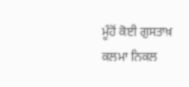ਮੂੰਹੋਂ ਕੋਈ ਗੁਸਤਾਖ਼ ਕਲਮਾ ਨਿਕਲ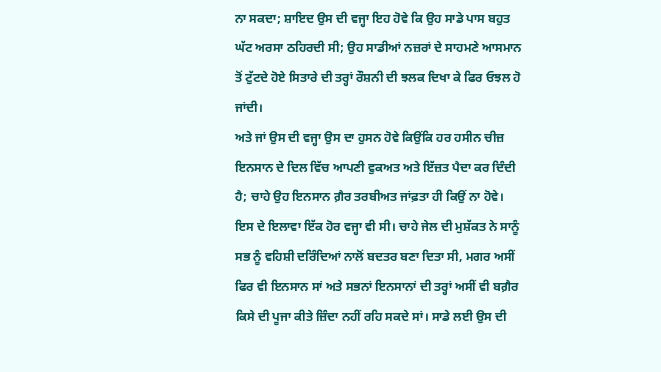ਨਾ ਸਕਦਾ; ਸ਼ਾਇਦ ਉਸ ਦੀ ਵਜ੍ਹਾ ਇਹ ਹੋਵੇ ਕਿ ਉਹ ਸਾਡੇ ਪਾਸ ਬਹੁਤ ਘੱਟ ਅਰਸਾ ਠਹਿਰਦੀ ਸੀ; ਉਹ ਸਾਡੀਆਂ ਨਜ਼ਰਾਂ ਦੇ ਸਾਹਮਣੇ ਆਸਮਾਨ ਤੋਂ ਟੁੱਟਦੇ ਹੋਏ ਸਿਤਾਰੇ ਦੀ ਤਰ੍ਹਾਂ ਰੌਸ਼ਨੀ ਦੀ ਝਲਕ ਦਿਖਾ ਕੇ ਫਿਰ ਓਝਲ ਹੋ ਜਾਂਦੀ।
ਅਤੇ ਜਾਂ ਉਸ ਦੀ ਵਜ੍ਹਾ ਉਸ ਦਾ ਹੁਸਨ ਹੋਵੇ ਕਿਉਂਕਿ ਹਰ ਹਸੀਨ ਚੀਜ਼ ਇਨਸਾਨ ਦੇ ਦਿਲ ਵਿੱਚ ਆਪਣੀ ਵੁਕਅਤ ਅਤੇ ਇੱਜ਼ਤ ਪੈਦਾ ਕਰ ਦਿੰਦੀ ਹੈ; ਚਾਹੇ ਉਹ ਇਨਸਾਨ ਗ਼ੈਰ ਤਰਬੀਅਤ ਜਾਂਫ਼ਤਾ ਹੀ ਕਿਉਂ ਨਾ ਹੋਵੇ।
ਇਸ ਦੇ ਇਲਾਵਾ ਇੱਕ ਹੋਰ ਵਜ੍ਹਾ ਵੀ ਸੀ। ਚਾਹੇ ਜੇਲ ਦੀ ਮੁਸ਼ੱਕਤ ਨੇ ਸਾਨੂੰ ਸਭ ਨੂੰ ਵਹਿਸ਼ੀ ਦਰਿੰਦਿਆਂ ਨਾਲੋਂ ਬਦਤਰ ਬਣਾ ਦਿਤਾ ਸੀ, ਮਗਰ ਅਸੀਂ ਫਿਰ ਵੀ ਇਨਸਾਨ ਸਾਂ ਅਤੇ ਸਭਨਾਂ ਇਨਸਾਨਾਂ ਦੀ ਤਰ੍ਹਾਂ ਅਸੀਂ ਵੀ ਬਗ਼ੈਰ ਕਿਸੇ ਦੀ ਪੂਜਾ ਕੀਤੇ ਜ਼ਿੰਦਾ ਨਹੀਂ ਰਹਿ ਸਕਦੇ ਸਾਂ। ਸਾਡੇ ਲਈ ਉਸ ਦੀ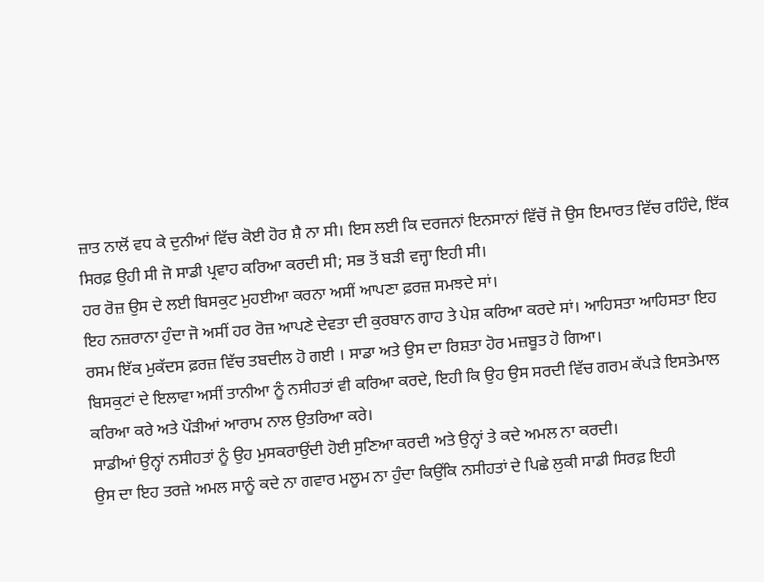ਜ਼ਾਤ ਨਾਲੋਂ ਵਧ ਕੇ ਦੁਨੀਆਂ ਵਿੱਚ ਕੋਈ ਹੋਰ ਸ਼ੈ ਨਾ ਸੀ। ਇਸ ਲਈ ਕਿ ਦਰਜਨਾਂ ਇਨਸਾਨਾਂ ਵਿੱਚੋਂ ਜੋ ਉਸ ਇਮਾਰਤ ਵਿੱਚ ਰਹਿੰਦੇ, ਇੱਕ ਸਿਰਫ਼ ਉਹੀ ਸੀ ਜੋ ਸਾਡੀ ਪ੍ਰਵਾਹ ਕਰਿਆ ਕਰਦੀ ਸੀ; ਸਭ ਤੋਂ ਬੜੀ ਵਜ੍ਹਾ ਇਹੀ ਸੀ।
ਹਰ ਰੋਜ਼ ਉਸ ਦੇ ਲਈ ਬਿਸਕੁਟ ਮੁਹਈਆ ਕਰਨਾ ਅਸੀਂ ਆਪਣਾ ਫ਼ਰਜ਼ ਸਮਝਦੇ ਸਾਂ।
ਇਹ ਨਜ਼ਰਾਨਾ ਹੁੰਦਾ ਜੋ ਅਸੀਂ ਹਰ ਰੋਜ਼ ਆਪਣੇ ਦੇਵਤਾ ਦੀ ਕੁਰਬਾਨ ਗਾਹ ਤੇ ਪੇਸ਼ ਕਰਿਆ ਕਰਦੇ ਸਾਂ। ਆਹਿਸਤਾ ਆਹਿਸਤਾ ਇਹ ਰਸਮ ਇੱਕ ਮੁਕੱਦਸ ਫ਼ਰਜ਼ ਵਿੱਚ ਤਬਦੀਲ ਹੋ ਗਈ । ਸਾਡਾ ਅਤੇ ਉਸ ਦਾ ਰਿਸ਼ਤਾ ਹੋਰ ਮਜ਼ਬੂਤ ਹੋ ਗਿਆ।
ਬਿਸਕੁਟਾਂ ਦੇ ਇਲਾਵਾ ਅਸੀਂ ਤਾਨੀਆ ਨੂੰ ਨਸੀਹਤਾਂ ਵੀ ਕਰਿਆ ਕਰਦੇ, ਇਹੀ ਕਿ ਉਹ ਉਸ ਸਰਦੀ ਵਿੱਚ ਗਰਮ ਕੱਪੜੇ ਇਸਤੇਮਾਲ ਕਰਿਆ ਕਰੇ ਅਤੇ ਪੌੜੀਆਂ ਆਰਾਮ ਨਾਲ ਉਤਰਿਆ ਕਰੇ।
ਸਾਡੀਆਂ ਉਨ੍ਹਾਂ ਨਸੀਹਤਾਂ ਨੂੰ ਉਹ ਮੁਸਕਰਾਉਂਦੀ ਹੋਈ ਸੁਣਿਆ ਕਰਦੀ ਅਤੇ ਉਨ੍ਹਾਂ ਤੇ ਕਦੇ ਅਮਲ ਨਾ ਕਰਦੀ।
ਉਸ ਦਾ ਇਹ ਤਰਜ਼ੇ ਅਮਲ ਸਾਨੂੰ ਕਦੇ ਨਾ ਗਵਾਰ ਮਲੂਮ ਨਾ ਹੁੰਦਾ ਕਿਉਂਕਿ ਨਸੀਹਤਾਂ ਦੇ ਪਿਛੇ ਲੁਕੀ ਸਾਡੀ ਸਿਰਫ਼ ਇਹੀ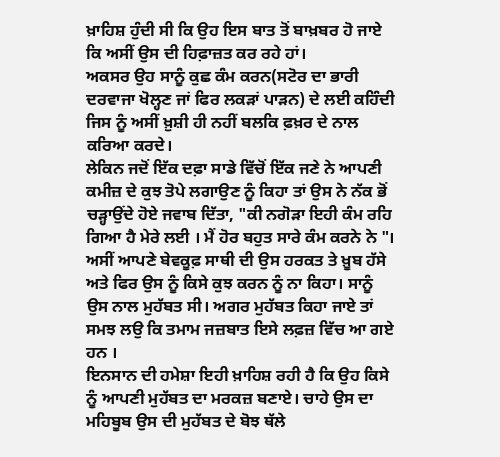ਖ਼ਾਹਿਸ਼ ਹੁੰਦੀ ਸੀ ਕਿ ਉਹ ਇਸ ਬਾਤ ਤੋਂ ਬਾਖ਼ਬਰ ਹੋ ਜਾਏ ਕਿ ਅਸੀਂ ਉਸ ਦੀ ਹਿਫ਼ਾਜ਼ਤ ਕਰ ਰਹੇ ਹਾਂ।
ਅਕਸਰ ਉਹ ਸਾਨੂੰ ਕੁਛ ਕੰਮ ਕਰਨ(ਸਟੋਰ ਦਾ ਭਾਰੀ ਦਰਵਾਜਾ ਖੋਲ੍ਹਣ ਜਾਂ ਫਿਰ ਲਕੜਾਂ ਪਾੜਨ) ਦੇ ਲਈ ਕਹਿੰਦੀ ਜਿਸ ਨੂੰ ਅਸੀਂ ਖ਼ੁਸ਼ੀ ਹੀ ਨਹੀਂ ਬਲਕਿ ਫ਼ਖ਼ਰ ਦੇ ਨਾਲ ਕਰਿਆ ਕਰਦੇ।
ਲੇਕਿਨ ਜਦੋਂ ਇੱਕ ਦਫ਼ਾ ਸਾਡੇ ਵਿੱਚੋਂ ਇੱਕ ਜਣੇ ਨੇ ਆਪਣੀ ਕਮੀਜ਼ ਦੇ ਕੁਝ ਤੋਪੇ ਲਗਾਉਣ ਨੂੰ ਕਿਹਾ ਤਾਂ ਉਸ ਨੇ ਨੱਕ ਭੋਂ ਚੜ੍ਹਾਉਂਦੇ ਹੋਏ ਜਵਾਬ ਦਿੱਤਾ, "ਕੀ ਨਗੋੜਾ ਇਹੀ ਕੰਮ ਰਹਿ ਗਿਆ ਹੈ ਮੇਰੇ ਲਈ । ਮੈਂ ਹੋਰ ਬਹੁਤ ਸਾਰੇ ਕੰਮ ਕਰਨੇ ਨੇ "।
ਅਸੀਂ ਆਪਣੇ ਬੇਵਕੂਫ਼ ਸਾਥੀ ਦੀ ਉਸ ਹਰਕਤ ਤੇ ਖ਼ੂਬ ਹੱਸੇ ਅਤੇ ਫਿਰ ਉਸ ਨੂੰ ਕਿਸੇ ਕੁਝ ਕਰਨ ਨੂੰ ਨਾ ਕਿਹਾ। ਸਾਨੂੰ ਉਸ ਨਾਲ ਮੁਹੱਬਤ ਸੀ। ਅਗਰ ਮੁਹੱਬਤ ਕਿਹਾ ਜਾਏ ਤਾਂ ਸਮਝ ਲਉ ਕਿ ਤਮਾਮ ਜਜ਼ਬਾਤ ਇਸੇ ਲਫ਼ਜ਼ ਵਿੱਚ ਆ ਗਏ ਹਨ ।
ਇਨਸਾਨ ਦੀ ਹਮੇਸ਼ਾ ਇਹੀ ਖ਼ਾਹਿਸ਼ ਰਹੀ ਹੈ ਕਿ ਉਹ ਕਿਸੇ ਨੂੰ ਆਪਣੀ ਮੁਹੱਬਤ ਦਾ ਮਰਕਜ਼ ਬਣਾਏ। ਚਾਹੇ ਉਸ ਦਾ ਮਹਿਬੂਬ ਉਸ ਦੀ ਮੁਹੱਬਤ ਦੇ ਬੋਝ ਥੱਲੇ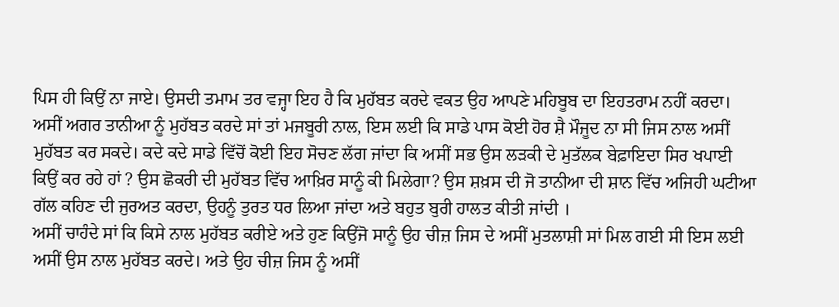ਪਿਸ ਹੀ ਕਿਉਂ ਨਾ ਜਾਏ। ਉਸਦੀ ਤਮਾਮ ਤਰ ਵਜ੍ਹਾ ਇਹ ਹੈ ਕਿ ਮੁਹੱਬਤ ਕਰਦੇ ਵਕਤ ਉਹ ਆਪਣੇ ਮਹਿਬੂਬ ਦਾ ਇਹਤਰਾਮ ਨਹੀਂ ਕਰਦਾ। ਅਸੀਂ ਅਗਰ ਤਾਨੀਆ ਨੂੰ ਮੁਹੱਬਤ ਕਰਦੇ ਸਾਂ ਤਾਂ ਮਜਬੂਰੀ ਨਾਲ, ਇਸ ਲਈ ਕਿ ਸਾਡੇ ਪਾਸ ਕੋਈ ਹੋਰ ਸ਼ੈ ਮੌਜੂਦ ਨਾ ਸੀ ਜਿਸ ਨਾਲ ਅਸੀਂ ਮੁਹੱਬਤ ਕਰ ਸਕਦੇ। ਕਦੇ ਕਦੇ ਸਾਡੇ ਵਿੱਚੋਂ ਕੋਈ ਇਹ ਸੋਚਣ ਲੱਗ ਜਾਂਦਾ ਕਿ ਅਸੀਂ ਸਭ ਉਸ ਲੜਕੀ ਦੇ ਮੁਤੱਲਕ ਬੇਫ਼ਾਇਦਾ ਸਿਰ ਖਪਾਈ ਕਿਉਂ ਕਰ ਰਹੇ ਹਾਂ ? ਉਸ ਛੋਕਰੀ ਦੀ ਮੁਹੱਬਤ ਵਿੱਚ ਆਖ਼ਿਰ ਸਾਨੂੰ ਕੀ ਮਿਲੇਗਾ? ਉਸ ਸ਼ਖ਼ਸ ਦੀ ਜੋ ਤਾਨੀਆ ਦੀ ਸ਼ਾਨ ਵਿੱਚ ਅਜਿਹੀ ਘਟੀਆ ਗੱਲ ਕਹਿਣ ਦੀ ਜੁਰਅਤ ਕਰਦਾ, ਉਹਨੂੰ ਤੁਰਤ ਧਰ ਲਿਆ ਜਾਂਦਾ ਅਤੇ ਬਹੁਤ ਬੁਰੀ ਹਾਲਤ ਕੀਤੀ ਜਾਂਦੀ ।
ਅਸੀਂ ਚਾਹੰਦੇ ਸਾਂ ਕਿ ਕਿਸੇ ਨਾਲ ਮੁਹੱਬਤ ਕਰੀਏ ਅਤੇ ਹੁਣ ਕਿਉਂਜੋ ਸਾਨੂੰ ਉਹ ਚੀਜ਼ ਜਿਸ ਦੇ ਅਸੀਂ ਮੁਤਲਾਸ਼ੀ ਸਾਂ ਮਿਲ ਗਈ ਸੀ ਇਸ ਲਈ ਅਸੀਂ ਉਸ ਨਾਲ ਮੁਹੱਬਤ ਕਰਦੇ। ਅਤੇ ਉਹ ਚੀਜ਼ ਜਿਸ ਨੂੰ ਅਸੀਂ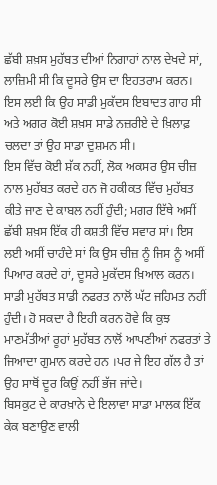ਛੱਬੀ ਸ਼ਖ਼ਸ ਮੁਹੱਬਤ ਦੀਆਂ ਨਿਗਾਹਾਂ ਨਾਲ ਦੇਖਦੇ ਸਾਂ, ਲਾਜ਼ਿਮੀ ਸੀ ਕਿ ਦੂਸਰੇ ਉਸ ਦਾ ਇਹਤਰਾਮ ਕਰਨ। ਇਸ ਲਈ ਕਿ ਉਹ ਸਾਡੀ ਮੁਕੱਦਸ ਇਬਾਦਤ ਗਾਹ ਸੀ ਅਤੇ ਅਗਰ ਕੋਈ ਸ਼ਖ਼ਸ ਸਾਡੇ ਨਜ਼ਰੀਏ ਦੇ ਖ਼ਿਲਾਫ਼ ਚਲਦਾ ਤਾਂ ਉਹ ਸਾਡਾ ਦੁਸ਼ਮਨ ਸੀ।
ਇਸ ਵਿੱਚ ਕੋਈ ਸ਼ੱਕ ਨਹੀਂ, ਲੋਕ ਅਕਸਰ ਉਸ ਚੀਜ਼ ਨਾਲ ਮੁਹੱਬਤ ਕਰਦੇ ਹਨ ਜੋ ਹਕੀਕਤ ਵਿੱਚ ਮੁਹੱਬਤ ਕੀਤੇ ਜਾਣ ਦੇ ਕਾਬਲ ਨਹੀਂ ਹੁੰਦੀ; ਮਗਰ ਇੱਥੇ ਅਸੀਂ ਛੱਬੀ ਸ਼ਖ਼ਸ ਇੱਕ ਹੀ ਕਸ਼ਤੀ ਵਿੱਚ ਸਵਾਰ ਸਾਂ। ਇਸ ਲਈ ਅਸੀਂ ਚਾਹੰਦੇ ਸਾਂ ਕਿ ਉਸ ਚੀਜ਼ ਨੂੰ ਜਿਸ ਨੂੰ ਅਸੀਂ ਪਿਆਰ ਕਰਦੇ ਹਾਂ, ਦੂਸਰੇ ਮੁਕੱਦਸ ਖ਼ਿਆਲ ਕਰਨ।
ਸਾਡੀ ਮੁਹੱਬਤ ਸਾਡੀ ਨਫਰਤ ਨਾਲੋਂ ਘੱਟ ਜਹਿਮਤ ਨਹੀਂ ਹੁੰਦੀ। ਹੋ ਸਕਦਾ ਹੈ ਇਹੀ ਕਰਨ ਹੋਵੇ ਕਿ ਕੁਝ ਮਾਣਮੱਤੀਆਂ ਰੂਹਾਂ ਮੁਹੱਬਤ ਨਾਲੋਂ ਆਪਣੀਆਂ ਨਫਰਤਾਂ ਤੇ ਜਿਆਦਾ ਗੁਮਾਨ ਕਰਦੇ ਹਨ ।ਪਰ ਜੇ ਇਹ ਗੱਲ ਹੈ ਤਾਂ ਉਹ ਸਾਥੋਂ ਦੂਰ ਕਿਉਂ ਨਹੀਂ ਭੱਜ ਜਾਂਦੇ।
ਬਿਸਕੁਟ ਦੇ ਕਾਰਖ਼ਾਨੇ ਦੇ ਇਲਾਵਾ ਸਾਡਾ ਮਾਲਕ ਇੱਕ ਕੇਕ ਬਣਾਉਣ ਵਾਲੀ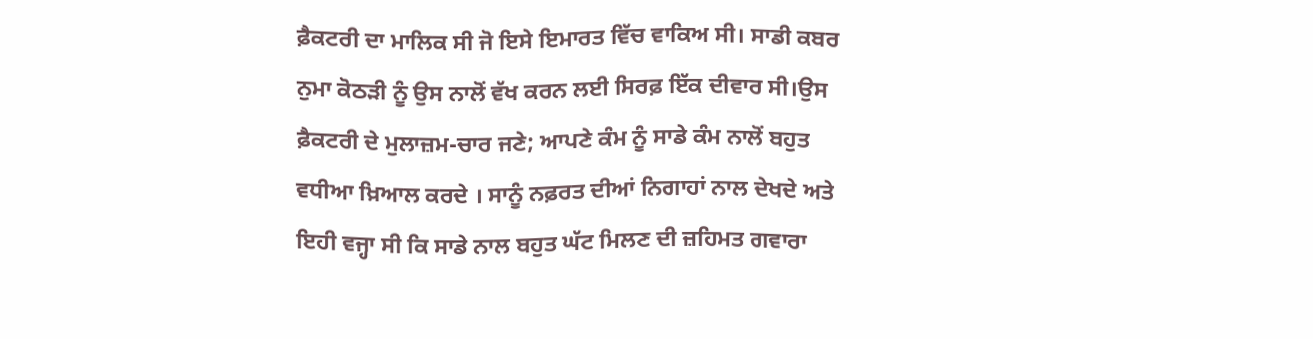ਫ਼ੈਕਟਰੀ ਦਾ ਮਾਲਿਕ ਸੀ ਜੋ ਇਸੇ ਇਮਾਰਤ ਵਿੱਚ ਵਾਕਿਅ ਸੀ। ਸਾਡੀ ਕਬਰ ਨੁਮਾ ਕੋਠੜੀ ਨੂੰ ਉਸ ਨਾਲੋਂ ਵੱਖ ਕਰਨ ਲਈ ਸਿਰਫ਼ ਇੱਕ ਦੀਵਾਰ ਸੀ।ਉਸ ਫ਼ੈਕਟਰੀ ਦੇ ਮੁਲਾਜ਼ਮ-ਚਾਰ ਜਣੇ; ਆਪਣੇ ਕੰਮ ਨੂੰ ਸਾਡੇ ਕੰਮ ਨਾਲੋਂ ਬਹੁਤ ਵਧੀਆ ਖ਼ਿਆਲ ਕਰਦੇ । ਸਾਨੂੰ ਨਫ਼ਰਤ ਦੀਆਂ ਨਿਗਾਹਾਂ ਨਾਲ ਦੇਖਦੇ ਅਤੇ ਇਹੀ ਵਜ੍ਹਾ ਸੀ ਕਿ ਸਾਡੇ ਨਾਲ ਬਹੁਤ ਘੱਟ ਮਿਲਣ ਦੀ ਜ਼ਹਿਮਤ ਗਵਾਰਾ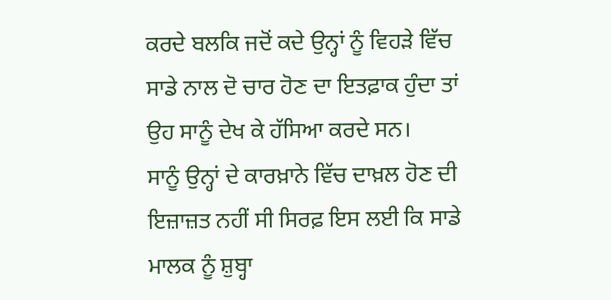ਕਰਦੇ ਬਲਕਿ ਜਦੋਂ ਕਦੇ ਉਨ੍ਹਾਂ ਨੂੰ ਵਿਹੜੇ ਵਿੱਚ ਸਾਡੇ ਨਾਲ ਦੋ ਚਾਰ ਹੋਣ ਦਾ ਇਤਫ਼ਾਕ ਹੁੰਦਾ ਤਾਂ ਉਹ ਸਾਨੂੰ ਦੇਖ ਕੇ ਹੱਸਿਆ ਕਰਦੇ ਸਨ।
ਸਾਨੂੰ ਉਨ੍ਹਾਂ ਦੇ ਕਾਰਖ਼ਾਨੇ ਵਿੱਚ ਦਾਖ਼ਲ ਹੋਣ ਦੀ ਇਜ਼ਾਜ਼ਤ ਨਹੀਂ ਸੀ ਸਿਰਫ਼ ਇਸ ਲਈ ਕਿ ਸਾਡੇ ਮਾਲਕ ਨੂੰ ਸ਼ੁਬ੍ਹਾ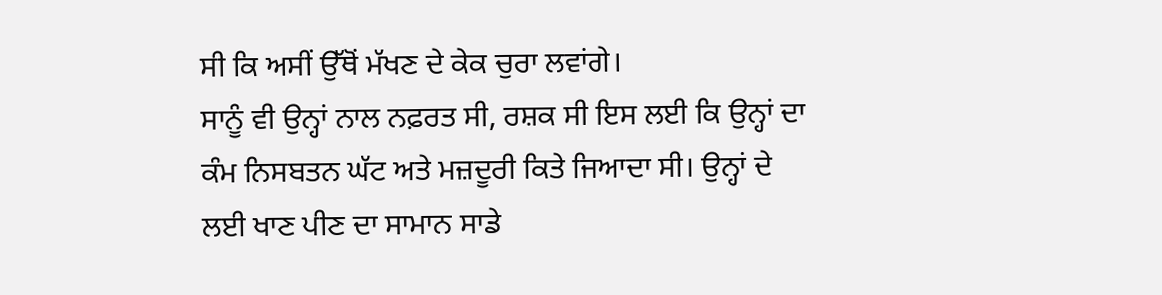ਸੀ ਕਿ ਅਸੀਂ ਉੱਥੋਂ ਮੱਖਣ ਦੇ ਕੇਕ ਚੁਰਾ ਲਵਾਂਗੇ।
ਸਾਨੂੰ ਵੀ ਉਨ੍ਹਾਂ ਨਾਲ ਨਫ਼ਰਤ ਸੀ, ਰਸ਼ਕ ਸੀ ਇਸ ਲਈ ਕਿ ਉਨ੍ਹਾਂ ਦਾ ਕੰਮ ਨਿਸਬਤਨ ਘੱਟ ਅਤੇ ਮਜ਼ਦੂਰੀ ਕਿਤੇ ਜਿਆਦਾ ਸੀ। ਉਨ੍ਹਾਂ ਦੇ ਲਈ ਖਾਣ ਪੀਣ ਦਾ ਸਾਮਾਨ ਸਾਡੇ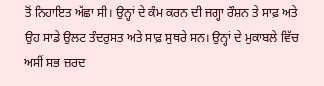ਤੋਂ ਨਿਹਾਇਤ ਅੱਛਾ ਸੀ। ਉਨ੍ਹਾਂ ਦੇ ਕੰਮ ਕਰਨ ਦੀ ਜਗ੍ਹਾ ਰੌਸ਼ਨ ਤੇ ਸਾਫ਼ ਅਤੇ ਉਹ ਸਾਡੇ ਉਲਟ ਤੰਦਰੁਸਤ ਅਤੇ ਸਾਫ਼ ਸੁਥਰੇ ਸਨ। ਉਨ੍ਹਾਂ ਦੇ ਮੁਕਾਬਲੇ ਵਿੱਚ ਅਸੀਂ ਸਭ ਜ਼ਰਦ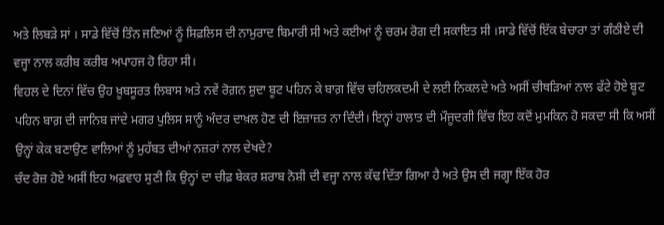ਅਤੇ ਲਿਬੜੇ ਸਾਂ । ਸਾਡੇ ਵਿੱਚੋਂ ਤਿੰਨ ਜਣਿਆਂ ਨੂੰ ਸਿਫ਼ਲਿਸ ਦੀ ਨਾਮੁਰਾਦ ਬਿਮਾਰੀ ਸੀ ਅਤੇ ਕਈਆਂ ਨੂੰ ਚਰਮ ਰੋਗ ਦੀ ਸਕਾਇਤ ਸੀ ।ਸਾਡੇ ਵਿੱਚੋਂ ਇੱਕ ਬੇਚਾਰਾ ਤਾਂ ਗੰਠੀਏ ਦੀ ਵਜ੍ਹਾ ਨਾਲ ਕਰੀਬ ਕਰੀਬ ਅਪਾਹਜ ਹੋ ਰਿਹਾ ਸੀ।
ਵਿਹਲ ਦੇ ਦਿਨਾਂ ਵਿੱਚ ਉਹ ਖ਼ੂਬਸੂਰਤ ਲਿਬਾਸ ਅਤੇ ਨਵੇਂ ਰੋਗ਼ਨ ਸ਼ੁਦਾ ਬੂਟ ਪਹਿਨ ਕੇ ਬਾਗ਼ ਵਿੱਚ ਚਹਿਲਕਦਮੀ ਦੇ ਲਈ ਨਿਕਲਦੇ ਅਤੇ ਅਸੀਂ ਚੀਥੜਿਆਂ ਨਾਲ ਫੱਟੇ ਹੋਏ ਬੂਟ ਪਹਿਨ ਬਾਗ਼ ਦੀ ਜਾਨਿਬ ਜਾਂਦੇ ਮਗਰ ਪੁਲਿਸ ਸਾਨੂੰ ਅੰਦਰ ਦਾਖ਼ਲ ਹੋਣ ਦੀ ਇਜ਼ਾਜ਼ਤ ਨਾ ਦਿੰਦੀ। ਇਨ੍ਹਾਂ ਹਾਲਾਤ ਦੀ ਮੌਜੂਦਗੀ ਵਿੱਚ ਇਹ ਕਦੋਂ ਮੁਮਕਿਨ ਹੋ ਸਕਦਾ ਸੀ ਕਿ ਅਸੀਂ ਉਨ੍ਹਾਂ ਕੇਕ ਬਣਾਉਣ ਵਾਲਿਆਂ ਨੂੰ ਮੁਹੱਬਤ ਦੀਆਂ ਨਜ਼ਰਾਂ ਨਾਲ ਦੇਖਦੇ?
ਚੰਦ ਰੋਜ਼ ਹੋਏ ਅਸੀਂ ਇਹ ਅਫ਼ਵਾਹ ਸੁਣੀ ਕਿ ਉਨ੍ਹਾਂ ਦਾ ਚੀਫ਼ ਬੇਕਰ ਸ਼ਰਾਬ ਨੋਸ਼ੀ ਦੀ ਵਜ੍ਹਾ ਨਾਲ ਕੱਢ ਦਿੱਤਾ ਗਿਆ ਹੈ ਅਤੇ ਉਸ ਦੀ ਜਗ੍ਹਾ ਇੱਕ ਹੋਰ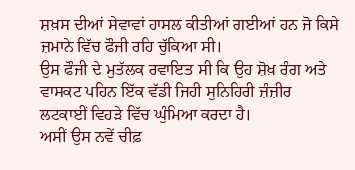ਸ਼ਖ਼ਸ ਦੀਆਂ ਸੇਵਾਵਾਂ ਹਾਸਲ ਕੀਤੀਆਂ ਗਈਆਂ ਹਨ ਜੋ ਕਿਸੇ ਜ਼ਮਾਨੇ ਵਿੱਚ ਫੌਜੀ ਰਹਿ ਚੁੱਕਿਆ ਸੀ।
ਉਸ ਫੌਜੀ ਦੇ ਮੁਤੱਲਕ ਰਵਾਇਤ ਸੀ ਕਿ ਉਹ ਸ਼ੋਖ਼ ਰੰਗ ਅਤੇ ਵਾਸਕਟ ਪਹਿਨ ਇੱਕ ਵੱਡੀ ਜਿਹੀ ਸੁਨਿਹਿਰੀ ਜ਼ੰਜ਼ੀਰ ਲਟਕਾਈਂ ਵਿਹੜੇ ਵਿੱਚ ਘੁੰਮਿਆ ਕਰਦਾ ਹੈ।
ਅਸੀਂ ਉਸ ਨਵੇਂ ਚੀਫ਼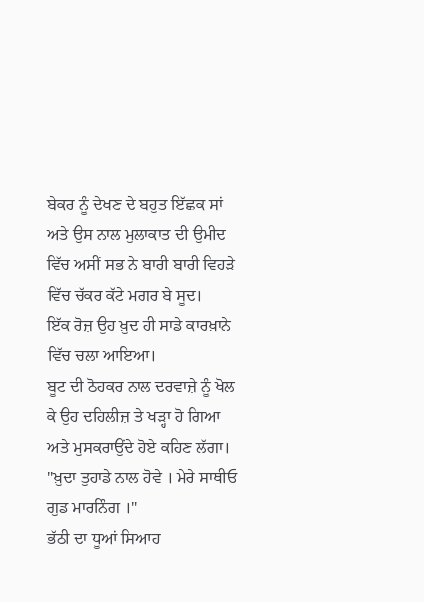ਬੇਕਰ ਨੂੰ ਦੇਖਣ ਦੇ ਬਹੁਤ ਇੱਛਕ ਸਾਂ ਅਤੇ ਉਸ ਨਾਲ ਮੁਲਾਕਾਤ ਦੀ ਉਮੀਦ ਵਿੱਚ ਅਸੀਂ ਸਭ ਨੇ ਬਾਰੀ ਬਾਰੀ ਵਿਹੜੇ ਵਿੱਚ ਚੱਕਰ ਕੱਟੇ ਮਗਰ ਬੇ ਸੂਦ।
ਇੱਕ ਰੋਜ਼ ਉਹ ਖ਼ੁਦ ਹੀ ਸਾਡੇ ਕਾਰਖ਼ਾਨੇ ਵਿੱਚ ਚਲਾ ਆਇਆ।
ਬੂਟ ਦੀ ਠੋਹਕਰ ਨਾਲ ਦਰਵਾਜ਼ੇ ਨੂੰ ਖੋਲ ਕੇ ਉਹ ਦਹਿਲੀਜ਼ ਤੇ ਖੜ੍ਹਾ ਹੋ ਗਿਆ ਅਤੇ ਮੁਸਕਰਾਉਂਦੇ ਹੋਏ ਕਹਿਣ ਲੱਗਾ।
"ਖ਼ੁਦਾ ਤੁਹਾਡੇ ਨਾਲ ਹੋਵੇ । ਮੇਰੇ ਸਾਥੀਓ ਗੁਡ ਮਾਰਨਿੰਗ ।"
ਭੱਠੀ ਦਾ ਧੂਆਂ ਸਿਆਹ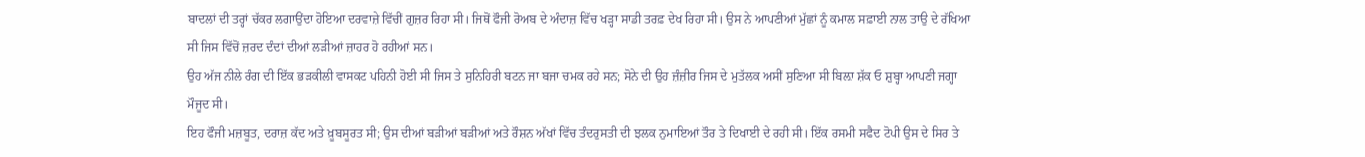ਬਾਦਲਾਂ ਦੀ ਤਰ੍ਹਾਂ ਚੱਕਰ ਲਗਾਉਂਦਾ ਹੋਇਆ ਦਰਵਾਜ਼ੇ ਵਿੱਚੀਂ ਗੁਜ਼ਰ ਰਿਹਾ ਸੀ। ਜਿਥੋਂ ਫੌਜੀ ਰੋਅਬ ਦੇ ਅੰਦਾਜ਼ ਵਿੱਚ ਖੜ੍ਹਾ ਸਾਡੀ ਤਰਫ਼ ਦੇਖ ਰਿਹਾ ਸੀ। ਉਸ ਨੇ ਆਪਣੀਆਂ ਮੁੱਛਾਂ ਨੂੰ ਕਮਾਲ ਸਫ਼ਾਈ ਨਾਲ ਤਾਉ ਦੇ ਰੱਖਿਆ ਸੀ ਜਿਸ ਵਿੱਚੋਂ ਜ਼ਰਦ ਦੰਦਾਂ ਦੀਆਂ ਲੜੀਆਂ ਜ਼ਾਹਰ ਹੋ ਰਹੀਆਂ ਸਨ।
ਉਹ ਅੱਜ ਨੀਲੇ ਰੰਗ ਦੀ ਇੱਕ ਭੜਕੀਲੀ ਵਾਸਕਟ ਪਹਿਨੀ ਹੋਈ ਸੀ ਜਿਸ ਤੇ ਸੁਨਿਹਿਰੀ ਬਟਨ ਜਾ ਬਜਾ ਚਮਕ ਰਹੇ ਸਨ; ਸੋਨੇ ਦੀ ਉਹ ਜ਼ੰਜ਼ੀਰ ਜਿਸ ਦੇ ਮੁਤੱਲਕ ਅਸੀਂ ਸੁਣਿਆ ਸੀ ਬਿਲ਼ਾ ਸ਼ੱਕ ਓ ਸ਼ੁਬ੍ਹਾ ਆਪਣੀ ਜਗ੍ਹਾ ਮੌਜੂਦ ਸੀ।
ਇਹ ਫੌਜੀ ਮਜ਼ਬੂਤ, ਦਰਾਜ਼ ਕੱਦ ਅਤੇ ਖ਼ੂਬਸੂਰਤ ਸੀ; ਉਸ ਦੀਆਂ ਬੜੀਆਂ ਬੜੀਆਂ ਅਤੇ ਰੌਸ਼ਨ ਅੱਖਾਂ ਵਿੱਚ ਤੰਦਰੁਸਤੀ ਦੀ ਝਲਕ ਨੁਮਾਇਆਂ ਤੌਰ ਤੇ ਦਿਖਾਈ ਦੇ ਰਹੀ ਸੀ। ਇੱਕ ਰਸਮੀ ਸਫੈਦ ਟੋਪੀ ਉਸ ਦੇ ਸਿਰ ਤੇ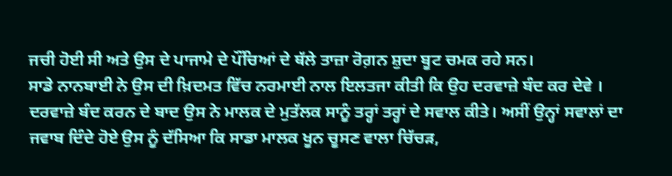ਜਚੀ ਹੋਈ ਸੀ ਅਤੇ ਉਸ ਦੇ ਪਾਜਾਮੇ ਦੇ ਪੌਂਚਿਆਂ ਦੇ ਥੱਲੇ ਤਾਜ਼ਾ ਰੋਗ਼ਨ ਸ਼ੁਦਾ ਬੂਟ ਚਮਕ ਰਹੇ ਸਨ।
ਸਾਡੇ ਨਾਨਬਾਈ ਨੇ ਉਸ ਦੀ ਖ਼ਿਦਮਤ ਵਿੱਚ ਨਰਮਾਈ ਨਾਲ ਇਲਤਜਾ ਕੀਤੀ ਕਿ ਉਹ ਦਰਵਾਜ਼ੇ ਬੰਦ ਕਰ ਦੇਵੇ । ਦਰਵਾਜ਼ੇ ਬੰਦ ਕਰਨ ਦੇ ਬਾਦ ਉਸ ਨੇ ਮਾਲਕ ਦੇ ਮੁਤੱਲਕ ਸਾਨੂੰ ਤਰ੍ਹਾਂ ਤਰ੍ਹਾਂ ਦੇ ਸਵਾਲ ਕੀਤੇ। ਅਸੀਂ ਉਨ੍ਹਾਂ ਸਵਾਲਾਂ ਦਾ ਜਵਾਬ ਦਿੰਦੇ ਹੋਏ ਉਸ ਨੂੰ ਦੱਸਿਆ ਕਿ ਸਾਡਾ ਮਾਲਕ ਖੂਨ ਚੂਸਣ ਵਾਲਾ ਚਿੱਚੜ,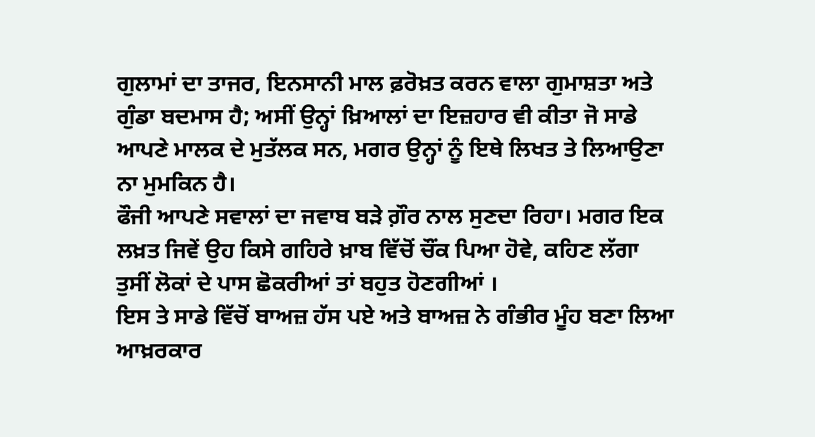ਗੁਲਾਮਾਂ ਦਾ ਤਾਜਰ, ਇਨਸਾਨੀ ਮਾਲ ਫ਼ਰੋਖ਼ਤ ਕਰਨ ਵਾਲਾ ਗੁਮਾਸ਼ਤਾ ਅਤੇ ਗੁੰਡਾ ਬਦਮਾਸ ਹੈ; ਅਸੀਂ ਉਨ੍ਹਾਂ ਖ਼ਿਆਲਾਂ ਦਾ ਇਜ਼ਹਾਰ ਵੀ ਕੀਤਾ ਜੋ ਸਾਡੇ ਆਪਣੇ ਮਾਲਕ ਦੇ ਮੁਤੱਲਕ ਸਨ, ਮਗਰ ਉਨ੍ਹਾਂ ਨੂੰ ਇਥੇ ਲਿਖਤ ਤੇ ਲਿਆਉਣਾ ਨਾ ਮੁਮਕਿਨ ਹੈ।
ਫੌਜੀ ਆਪਣੇ ਸਵਾਲਾਂ ਦਾ ਜਵਾਬ ਬੜੇ ਗ਼ੌਰ ਨਾਲ ਸੁਣਦਾ ਰਿਹਾ। ਮਗਰ ਇਕ ਲਖ਼ਤ ਜਿਵੇਂ ਉਹ ਕਿਸੇ ਗਹਿਰੇ ਖ਼ਾਬ ਵਿੱਚੋਂ ਚੌਂਕ ਪਿਆ ਹੋਵੇ, ਕਹਿਣ ਲੱਗਾ ਤੁਸੀਂ ਲੋਕਾਂ ਦੇ ਪਾਸ ਛੋਕਰੀਆਂ ਤਾਂ ਬਹੁਤ ਹੋਣਗੀਆਂ ।
ਇਸ ਤੇ ਸਾਡੇ ਵਿੱਚੋਂ ਬਾਅਜ਼ ਹੱਸ ਪਏ ਅਤੇ ਬਾਅਜ਼ ਨੇ ਗੰਭੀਰ ਮੂੰਹ ਬਣਾ ਲਿਆ ਆਖ਼ਰਕਾਰ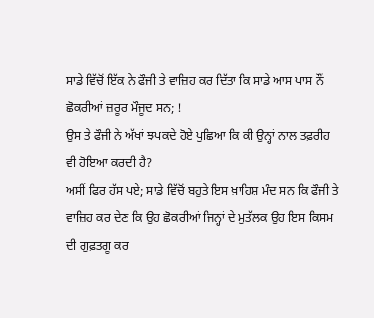ਸਾਡੇ ਵਿੱਚੋਂ ਇੱਕ ਨੇ ਫੌਜੀ ਤੇ ਵਾਜ਼ਿਹ ਕਰ ਦਿੱਤਾ ਕਿ ਸਾਡੇ ਆਸ ਪਾਸ ਨੌਂ ਛੋਕਰੀਆਂ ਜ਼ਰੂਰ ਮੌਜੂਦ ਸਨ; !
ਉਸ ਤੇ ਫੌਜੀ ਨੇ ਅੱਖਾਂ ਝਪਕਦੇ ਹੋਏ ਪੁਛਿਆ ਕਿ ਕੀ ਉਨ੍ਹਾਂ ਨਾਲ ਤਫ਼ਰੀਹ ਵੀ ਹੋਇਆ ਕਰਦੀ ਹੈ?
ਅਸੀਂ ਫਿਰ ਹੱਸ ਪਏ; ਸਾਡੇ ਵਿੱਚੋਂ ਬਹੁਤੇ ਇਸ ਖ਼ਾਹਿਸ਼ ਮੰਦ ਸਨ ਕਿ ਫੌਜੀ ਤੇ ਵਾਜ਼ਿਹ ਕਰ ਦੇਣ ਕਿ ਉਹ ਛੋਕਰੀਆਂ ਜਿਨ੍ਹਾਂ ਦੇ ਮੁਤੱਲਕ ਉਹ ਇਸ ਕਿਸਮ ਦੀ ਗੁਫ਼ਤਗੂ ਕਰ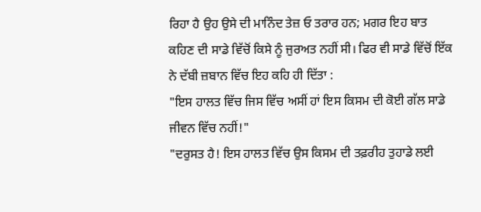ਰਿਹਾ ਹੈ ਉਹ ਉਸੇ ਦੀ ਮਾਨਿੰਦ ਤੇਜ਼ ਓ ਤਰਾਰ ਹਨ; ਮਗਰ ਇਹ ਬਾਤ ਕਹਿਣ ਦੀ ਸਾਡੇ ਵਿੱਚੋਂ ਕਿਸੇ ਨੂੰ ਜੁਰਅਤ ਨਹੀਂ ਸੀ। ਫਿਰ ਵੀ ਸਾਡੇ ਵਿੱਚੋਂ ਇੱਕ ਨੇ ਦੱਬੀ ਜ਼ਬਾਨ ਵਿੱਚ ਇਹ ਕਹਿ ਹੀ ਦਿੱਤਾ :
"ਇਸ ਹਾਲਤ ਵਿੱਚ ਜਿਸ ਵਿੱਚ ਅਸੀਂ ਹਾਂ ਇਸ ਕਿਸਮ ਦੀ ਕੋਈ ਗੱਲ ਸਾਡੇ ਜੀਵਨ ਵਿੱਚ ਨਹੀਂ!"
"ਦਰੁਸਤ ਹੈ! ਇਸ ਹਾਲਤ ਵਿੱਚ ਉਸ ਕਿਸਮ ਦੀ ਤਫ਼ਰੀਹ ਤੁਹਾਡੇ ਲਈ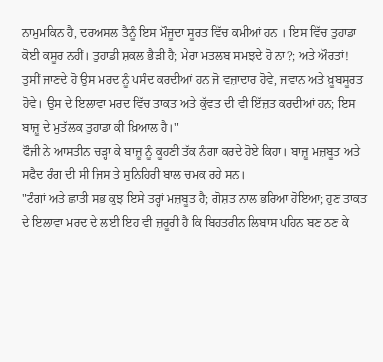ਨਾਮੁਮਕਿਨ ਹੈ, ਦਰਅਸਲ ਤੈਨੂੰ ਇਸ ਮੌਜੂਦਾ ਸੂਰਤ ਵਿੱਚ ਕਮੀਆਂ ਹਨ । ਇਸ ਵਿੱਚ ਤੁਹਾਡਾ ਕੋਈ ਕਸੂਰ ਨਹੀਂ। ਤੁਹਾਡੀ ਸ਼ਕਲ ਭੈੜੀ ਹੈ; ਮੇਰਾ ਮਤਲਬ ਸਮਝਦੇ ਹੋ ਨਾ?; ਅਤੇ ਔਰਤਾਂ! ਤੁਸੀਂ ਜਾਣਦੇ ਹੋ ਉਸ ਮਰਦ ਨੂੰ ਪਸੰਦ ਕਰਦੀਆਂ ਹਨ ਜੋ ਵਜ਼ਾਦਾਰ ਹੋਵੇ, ਜਵਾਨ ਅਤੇ ਖ਼ੂਬਸੂਰਤ ਹੋਵੇ। ਉਸ ਦੇ ਇਲਾਵਾ ਮਰਦ ਵਿੱਚ ਤਾਕਤ ਅਤੇ ਕੁੱਵਤ ਦੀ ਵੀ ਇੱਜ਼ਤ ਕਰਦੀਆਂ ਹਨ; ਇਸ ਬਾਜ਼ੂ ਦੇ ਮੁਤੱਲਕ ਤੁਹਾਡਾ ਕੀ ਖ਼ਿਆਲ ਹੈ।"
ਫੌਜੀ ਨੇ ਆਸਤੀਨ ਚੜ੍ਹਾ ਕੇ ਬਾਜ਼ੂ ਨੂੰ ਕੂਹਣੀ ਤੱਕ ਨੰਗਾ ਕਰਦੇ ਹੋਏ ਕਿਹਾ। ਬਾਜ਼ੂ ਮਜ਼ਬੂਤ ਅਤੇ ਸਫੈਦ ਰੰਗ ਦੀ ਸੀ ਜਿਸ ਤੇ ਸੁਨਿਹਿਰੀ ਬਾਲ ਚਮਕ ਰਹੇ ਸਨ।
"ਟੰਗਾਂ ਅਤੇ ਛਾਤੀ ਸਭ ਕੁਝ ਇਸੇ ਤਰ੍ਹਾਂ ਮਜ਼ਬੂਤ ਹੈ; ਗੋਸ਼ਤ ਨਾਲ ਭਰਿਆ ਹੋਇਆ; ਹੁਣ ਤਾਕਤ ਦੇ ਇਲਾਵਾ ਮਰਦ ਦੇ ਲਈ ਇਹ ਵੀ ਜ਼ਰੂਰੀ ਹੈ ਕਿ ਬਿਹਤਰੀਨ ਲਿਬਾਸ ਪਹਿਨ ਬਣ ਠਣ ਕੇ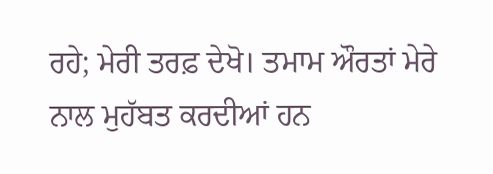ਰਹੇ; ਮੇਰੀ ਤਰਫ਼ ਦੇਖੋ। ਤਮਾਮ ਔਰਤਾਂ ਮੇਰੇ ਨਾਲ ਮੁਹੱਬਤ ਕਰਦੀਆਂ ਹਨ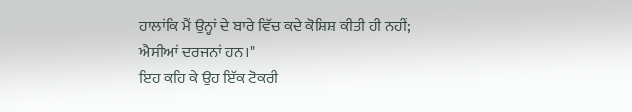ਹਾਲਾਂਕਿ ਮੈਂ ਉਨ੍ਹਾਂ ਦੇ ਬਾਰੇ ਵਿੱਚ ਕਦੇ ਕੋਸ਼ਿਸ਼ ਕੀਤੀ ਹੀ ਨਹੀਂ; ਐਸੀਆਂ ਦਰਜਨਾਂ ਹਨ।"
ਇਹ ਕਹਿ ਕੇ ਉਹ ਇੱਕ ਟੋਕਰੀ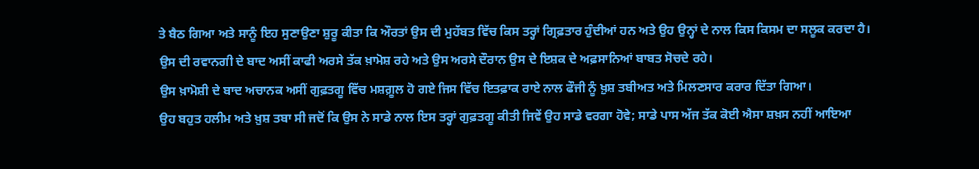ਤੇ ਬੈਠ ਗਿਆ ਅਤੇ ਸਾਨੂੰ ਇਹ ਸੁਣਾਉਣਾ ਸ਼ੁਰੂ ਕੀਤਾ ਕਿ ਔਰਤਾਂ ਉਸ ਦੀ ਮੁਹੱਬਤ ਵਿੱਚ ਕਿਸ ਤਰ੍ਹਾਂ ਗ੍ਰਿਫ਼ਤਾਰ ਹੁੰਦੀਆਂ ਹਨ ਅਤੇ ਉਹ ਉਨ੍ਹਾਂ ਦੇ ਨਾਲ ਕਿਸ ਕਿਸਮ ਦਾ ਸਲੂਕ ਕਰਦਾ ਹੈ।
ਉਸ ਦੀ ਰਵਾਨਗੀ ਦੇ ਬਾਦ ਅਸੀਂ ਕਾਫੀ ਅਰਸੇ ਤੱਕ ਖ਼ਾਮੋਸ਼ ਰਹੇ ਅਤੇ ਉਸ ਅਰਸੇ ਦੌਰਾਨ ਉਸ ਦੇ ਇਸ਼ਕ ਦੇ ਅਫ਼ਸਾਨਿਆਂ ਬਾਬਤ ਸੋਚਦੇ ਰਹੇ।
ਉਸ ਖ਼ਾਮੋਸ਼ੀ ਦੇ ਬਾਦ ਅਚਾਨਕ ਅਸੀਂ ਗੁਫ਼ਤਗੂ ਵਿੱਚ ਮਸ਼ਗ਼ੂਲ ਹੋ ਗਏ ਜਿਸ ਵਿੱਚ ਇਤਫ਼ਾਕ ਰਾਏ ਨਾਲ ਫੌਜੀ ਨੂੰ ਖ਼ੁਸ਼ ਤਬੀਅਤ ਅਤੇ ਮਿਲਣਸਾਰ ਕਰਾਰ ਦਿੱਤਾ ਗਿਆ।
ਉਹ ਬਹੁਤ ਹਲੀਮ ਅਤੇ ਖ਼ੁਸ਼ ਤਬਾ ਸੀ ਜਦੋਂ ਕਿ ਉਸ ਨੇ ਸਾਡੇ ਨਾਲ ਇਸ ਤਰ੍ਹਾਂ ਗੁਫ਼ਤਗੂ ਕੀਤੀ ਜਿਵੇਂ ਉਹ ਸਾਡੇ ਵਰਗਾ ਹੋਵੇ; ਸਾਡੇ ਪਾਸ ਅੱਜ ਤੱਕ ਕੋਈ ਐਸਾ ਸ਼ਖ਼ਸ ਨਹੀਂ ਆਇਆ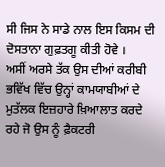ਸੀ ਜਿਸ ਨੇ ਸਾਡੇ ਨਾਲ ਇਸ ਕਿਸਮ ਦੀ ਦੋਸਤਾਨਾ ਗੁਫ਼ਤਗੂ ਕੀਤੀ ਹੋਵੇ ।
ਅਸੀਂ ਅਰਸੇ ਤੱਕ ਉਸ ਦੀਆਂ ਕਰੀਬੀ ਭਵਿੱਖ ਵਿੱਚ ਉਨ੍ਹਾਂ ਕਾਮਯਾਬੀਆਂ ਦੇ ਮੁਤੱਲਕ ਇਜ਼ਹਾਰੇ ਖ਼ਿਆਲਾਤ ਕਰਦੇ ਰਹੇ ਜੋ ਉਸ ਨੂੰ ਫ਼ੈਕਟਰੀ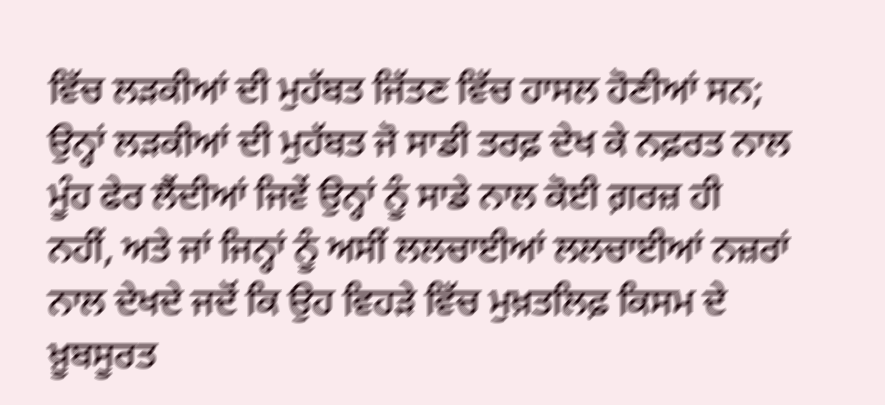ਵਿੱਚ ਲੜਕੀਆਂ ਦੀ ਮੁਹੱਬਤ ਜਿੱਤਣ ਵਿੱਚ ਹਾਸਲ ਹੋਣੀਆਂ ਸਨ; ਉਨ੍ਹਾਂ ਲੜਕੀਆਂ ਦੀ ਮੁਹੱਬਤ ਜੋ ਸਾਡੀ ਤਰਫ਼ ਦੇਖ ਕੇ ਨਫ਼ਰਤ ਨਾਲ ਮੂੰਹ ਫੇਰ ਲੈਂਦੀਆਂ ਜਿਵੇਂ ਉਨ੍ਹਾਂ ਨੂੰ ਸਾਡੇ ਨਾਲ ਕੋਈ ਗ਼ਰਜ਼ ਹੀ ਨਹੀਂ, ਅਤੇ ਜਾਂ ਜਿਨ੍ਹਾਂ ਨੂੰ ਅਸੀਂ ਲਲਚਾਈਆਂ ਲਲਚਾਈਆਂ ਨਜ਼ਰਾਂ ਨਾਲ ਦੇਖਦੇ ਜਦੋਂ ਕਿ ਉਹ ਵਿਹੜੇ ਵਿੱਚ ਮੁਖ਼ਤਲਿਫ਼ ਕਿਸਮ ਦੇ ਖ਼ੂਬਸੂਰਤ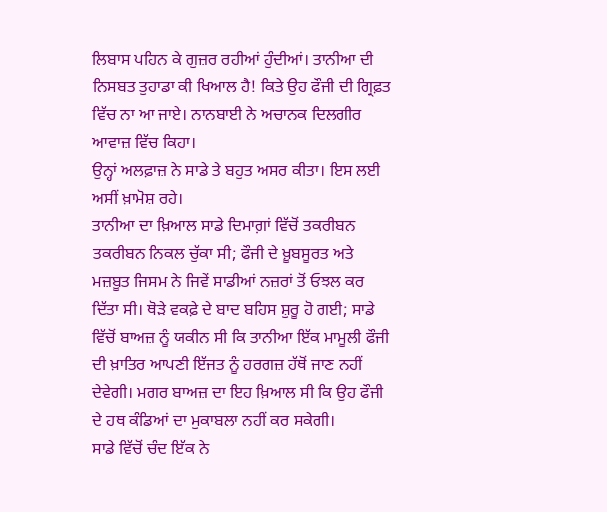ਲਿਬਾਸ ਪਹਿਨ ਕੇ ਗੁਜ਼ਰ ਰਹੀਆਂ ਹੁੰਦੀਆਂ। ਤਾਨੀਆ ਦੀ ਨਿਸਬਤ ਤੁਹਾਡਾ ਕੀ ਖਿਆਲ ਹੈ! ਕਿਤੇ ਉਹ ਫੌਜੀ ਦੀ ਗ੍ਰਿਫ਼ਤ ਵਿੱਚ ਨਾ ਆ ਜਾਏ। ਨਾਨਬਾਈ ਨੇ ਅਚਾਨਕ ਦਿਲਗੀਰ ਆਵਾਜ਼ ਵਿੱਚ ਕਿਹਾ।
ਉਨ੍ਹਾਂ ਅਲਫ਼ਾਜ਼ ਨੇ ਸਾਡੇ ਤੇ ਬਹੁਤ ਅਸਰ ਕੀਤਾ। ਇਸ ਲਈ ਅਸੀਂ ਖ਼ਾਮੋਸ਼ ਰਹੇ।
ਤਾਨੀਆ ਦਾ ਖ਼ਿਆਲ ਸਾਡੇ ਦਿਮਾਗ਼ਾਂ ਵਿੱਚੋਂ ਤਕਰੀਬਨ ਤਕਰੀਬਨ ਨਿਕਲ ਚੁੱਕਾ ਸੀ; ਫੌਜੀ ਦੇ ਖ਼ੂਬਸੂਰਤ ਅਤੇ ਮਜ਼ਬੂਤ ਜਿਸਮ ਨੇ ਜਿਵੇਂ ਸਾਡੀਆਂ ਨਜ਼ਰਾਂ ਤੋਂ ਓਝਲ ਕਰ ਦਿੱਤਾ ਸੀ। ਥੋੜੇ ਵਕਫ਼ੇ ਦੇ ਬਾਦ ਬਹਿਸ ਸ਼ੁਰੂ ਹੋ ਗਈ; ਸਾਡੇ ਵਿੱਚੋਂ ਬਾਅਜ਼ ਨੂੰ ਯਕੀਨ ਸੀ ਕਿ ਤਾਨੀਆ ਇੱਕ ਮਾਮੂਲੀ ਫੌਜੀ ਦੀ ਖ਼ਾਤਿਰ ਆਪਣੀ ਇੱਜਤ ਨੂੰ ਹਰਗਜ਼ ਹੱਥੋਂ ਜਾਣ ਨਹੀਂ ਦੇਵੇਗੀ। ਮਗਰ ਬਾਅਜ਼ ਦਾ ਇਹ ਖ਼ਿਆਲ ਸੀ ਕਿ ਉਹ ਫੌਜੀ ਦੇ ਹਥ ਕੰਡਿਆਂ ਦਾ ਮੁਕਾਬਲਾ ਨਹੀਂ ਕਰ ਸਕੇਗੀ।
ਸਾਡੇ ਵਿੱਚੋਂ ਚੰਦ ਇੱਕ ਨੇ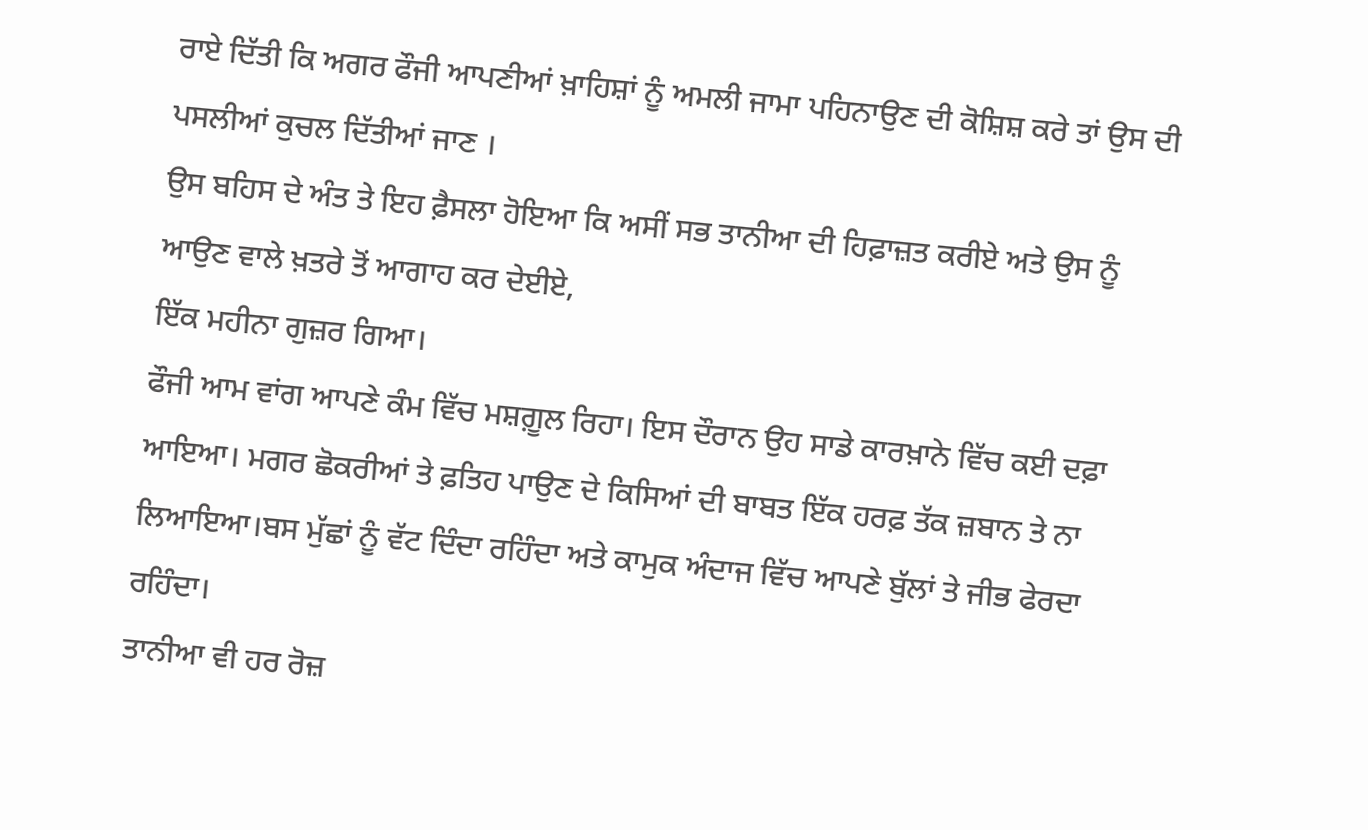ਰਾਏ ਦਿੱਤੀ ਕਿ ਅਗਰ ਫੌਜੀ ਆਪਣੀਆਂ ਖ਼ਾਹਿਸ਼ਾਂ ਨੂੰ ਅਮਲੀ ਜਾਮਾ ਪਹਿਨਾਉਣ ਦੀ ਕੋਸ਼ਿਸ਼ ਕਰੇ ਤਾਂ ਉਸ ਦੀ ਪਸਲੀਆਂ ਕੁਚਲ ਦਿੱਤੀਆਂ ਜਾਣ ।
ਉਸ ਬਹਿਸ ਦੇ ਅੰਤ ਤੇ ਇਹ ਫ਼ੈਸਲਾ ਹੋਇਆ ਕਿ ਅਸੀਂ ਸਭ ਤਾਨੀਆ ਦੀ ਹਿਫ਼ਾਜ਼ਤ ਕਰੀਏ ਅਤੇ ਉਸ ਨੂੰ ਆਉਣ ਵਾਲੇ ਖ਼ਤਰੇ ਤੋਂ ਆਗਾਹ ਕਰ ਦੇਈਏ,
ਇੱਕ ਮਹੀਨਾ ਗੁਜ਼ਰ ਗਿਆ।
ਫੌਜੀ ਆਮ ਵਾਂਗ ਆਪਣੇ ਕੰਮ ਵਿੱਚ ਮਸ਼ਗ਼ੂਲ ਰਿਹਾ। ਇਸ ਦੌਰਾਨ ਉਹ ਸਾਡੇ ਕਾਰਖ਼ਾਨੇ ਵਿੱਚ ਕਈ ਦਫ਼ਾ ਆਇਆ। ਮਗਰ ਛੋਕਰੀਆਂ ਤੇ ਫ਼ਤਿਹ ਪਾਉਣ ਦੇ ਕਿਸਿਆਂ ਦੀ ਬਾਬਤ ਇੱਕ ਹਰਫ਼ ਤੱਕ ਜ਼ਬਾਨ ਤੇ ਨਾ ਲਿਆਇਆ।ਬਸ ਮੁੱਛਾਂ ਨੂੰ ਵੱਟ ਦਿੰਦਾ ਰਹਿੰਦਾ ਅਤੇ ਕਾਮੁਕ ਅੰਦਾਜ ਵਿੱਚ ਆਪਣੇ ਬੁੱਲਾਂ ਤੇ ਜੀਭ ਫੇਰਦਾ ਰਹਿੰਦਾ।
ਤਾਨੀਆ ਵੀ ਹਰ ਰੋਜ਼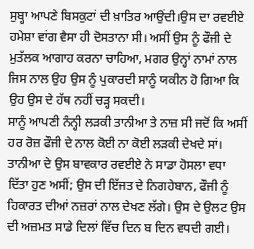ਸੁਬ੍ਹਾ ਆਪਣੇ ਬਿਸਕੁਟਾਂ ਦੀ ਖ਼ਾਤਿਰ ਆਉਂਦੀ।ਉਸ ਦਾ ਰਵਈਏ ਹਮੇਸ਼ਾ ਵਾਂਗ ਵੈਸਾ ਹੀ ਦੋਸਤਾਨਾ ਸੀ। ਅਸੀਂ ਉਸ ਨੂੰ ਫੌਜੀ ਦੇ ਮੁਤੱਲਕ ਆਗਾਹ ਕਰਨਾ ਚਾਹਿਆ, ਮਗਰ ਉਨ੍ਹਾਂ ਨਾਮਾਂ ਨਾਲ ਜਿਸ ਨਾਲ ਉਹ ਉਸ ਨੂੰ ਪੁਕਾਰਦੀ ਸਾਨੂੰ ਯਕੀਨ ਹੋ ਗਿਆ ਕਿ ਉਹ ਉਸ ਦੇ ਹੱਥ ਨਹੀਂ ਚੜ੍ਹ ਸਕਦੀ।
ਸਾਨੂੰ ਆਪਣੀ ਨੰਨ੍ਹੀ ਲੜਕੀ ਤਾਨੀਆ ਤੇ ਨਾਜ਼ ਸੀ ਜਦੋਂ ਕਿ ਅਸੀਂ ਹਰ ਰੋਜ਼ ਫੌਜੀ ਦੇ ਨਾਲ ਕੋਈ ਨਾ ਕੋਈ ਲੜਕੀ ਦੇਖਦੇ ਸਾਂ। ਤਾਨੀਆ ਦੇ ਉਸ ਬਾਵਕਾਰ ਰਵਈਏ ਨੇ ਸਾਡਾ ਹੋਸਲਾ ਵਧਾ ਦਿੱਤਾ ਹੁਣ ਅਸੀਂ; ਉਸ ਦੀ ਇੱਜਤ ਦੇ ਨਿਗਹੇਬਾਨ, ਫੌਜੀ ਨੂੰ ਹਿਕਾਰਤ ਦੀਆਂ ਨਜ਼ਰਾਂ ਨਾਲ ਦੇਖਣ ਲੱਗੇ। ਉਸ ਦੇ ਉਲਟ ਉਸ ਦੀ ਅਜ਼ਮਤ ਸਾਡੇ ਦਿਲਾਂ ਵਿੱਚ ਦਿਨ ਬ ਦਿਨ ਵਧਦੀ ਗਈ।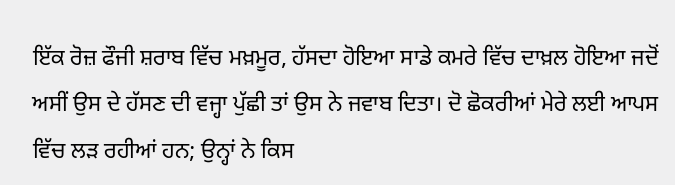ਇੱਕ ਰੋਜ਼ ਫੌਜੀ ਸ਼ਰਾਬ ਵਿੱਚ ਮਖ਼ਮੂਰ, ਹੱਸਦਾ ਹੋਇਆ ਸਾਡੇ ਕਮਰੇ ਵਿੱਚ ਦਾਖ਼ਲ ਹੋਇਆ ਜਦੋਂ ਅਸੀਂ ਉਸ ਦੇ ਹੱਸਣ ਦੀ ਵਜ੍ਹਾ ਪੁੱਛੀ ਤਾਂ ਉਸ ਨੇ ਜਵਾਬ ਦਿਤਾ। ਦੋ ਛੋਕਰੀਆਂ ਮੇਰੇ ਲਈ ਆਪਸ ਵਿੱਚ ਲੜ ਰਹੀਆਂ ਹਨ; ਉਨ੍ਹਾਂ ਨੇ ਕਿਸ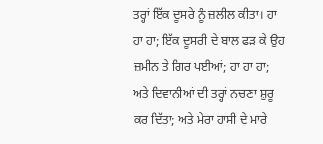ਤਰ੍ਹਾਂ ਇੱਕ ਦੂਸਰੇ ਨੂੰ ਜ਼ਲੀਲ ਕੀਤਾ। ਹਾ ਹਾ ਹਾ; ਇੱਕ ਦੂਸਰੀ ਦੇ ਬਾਲ ਫੜ ਕੇ ਉਹ ਜ਼ਮੀਨ ਤੇ ਗਿਰ ਪਈਆਂ; ਹਾ ਹਾ ਹਾ; ਅਤੇ ਦਿਵਾਨੀਆਂ ਦੀ ਤਰ੍ਹਾਂ ਨਚਣਾ ਸ਼ੁਰੂ ਕਰ ਦਿੱਤਾ; ਅਤੇ ਮੇਰਾ ਹਾਸੀ ਦੇ ਮਾਰੇ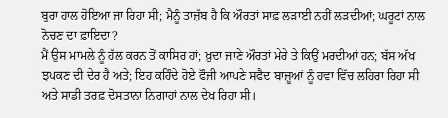ਬੁਰਾ ਹਾਲ ਹੋਇਆ ਜਾ ਰਿਹਾ ਸੀ; ਮੈਨੂੰ ਤਾਜ਼ੱਬ ਹੈ ਕਿ ਔਰਤਾਂ ਸਾਫ਼ ਲੜਾਈ ਨਹੀਂ ਲੜਦੀਆਂ; ਘਰੂਟਾਂ ਨਾਲ ਨੋਚਣ ਦਾ ਫ਼ਾਇਦਾ?
ਮੈਂ ਉਸ ਮਾਮਲੇ ਨੂੰ ਹੱਲ ਕਰਨ ਤੋਂ ਕਾਸਿਰ ਹਾਂ; ਖ਼ੁਦਾ ਜਾਣੇ ਔਰਤਾਂ ਮੇਰੇ ਤੇ ਕਿਉਂ ਮਰਦੀਆਂ ਹਨ; ਬੱਸ ਅੱਖ ਝਪਕਣ ਦੀ ਦੇਰ ਹੈ ਅਤੇ; ਇਹ ਕਹਿੰਦੇ ਹੋਏ ਫੌਜੀ ਆਪਣੇ ਸਫੈਦ ਬਾਜ਼ੂਆਂ ਨੂੰ ਹਵਾ ਵਿੱਚ ਲਹਿਰਾ ਰਿਹਾ ਸੀ ਅਤੇ ਸਾਡੀ ਤਰਫ਼ ਦੋਸਤਾਨਾ ਨਿਗਾਹਾਂ ਨਾਲ ਦੇਖ ਰਿਹਾ ਸੀ।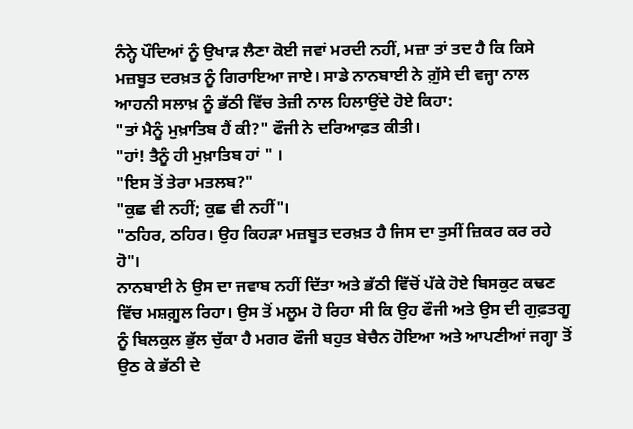ਨੰਨ੍ਹੇ ਪੌਦਿਆਂ ਨੂੰ ਉਖਾੜ ਲੈਣਾ ਕੋਈ ਜਵਾਂ ਮਰਦੀ ਨਹੀਂ, ਮਜ਼ਾ ਤਾਂ ਤਦ ਹੈ ਕਿ ਕਿਸੇ ਮਜ਼ਬੂਤ ਦਰਖ਼ਤ ਨੂੰ ਗਿਰਾਇਆ ਜਾਏ। ਸਾਡੇ ਨਾਨਬਾਈ ਨੇ ਗ਼ੁੱਸੇ ਦੀ ਵਜ੍ਹਾ ਨਾਲ ਆਹਨੀ ਸਲਾਖ਼ ਨੂੰ ਭੱਠੀ ਵਿੱਚ ਤੇਜ਼ੀ ਨਾਲ ਹਿਲਾਉਂਦੇ ਹੋਏ ਕਿਹਾ:
"ਤਾਂ ਮੈਨੂੰ ਮੁਖ਼ਾਤਿਬ ਹੈਂ ਕੀ?" ਫੌਜੀ ਨੇ ਦਰਿਆਫ਼ਤ ਕੀਤੀ।
"ਹਾਂ! ਤੈਨੂੰ ਹੀ ਮੁਖ਼ਾਤਿਬ ਹਾਂ " ।
"ਇਸ ਤੋਂ ਤੇਰਾ ਮਤਲਬ?"
"ਕੁਛ ਵੀ ਨਹੀਂ; ਕੁਛ ਵੀ ਨਹੀਂ"।
"ਠਹਿਰ, ਠਹਿਰ। ਉਹ ਕਿਹੜਾ ਮਜ਼ਬੂਤ ਦਰਖ਼ਤ ਹੈ ਜਿਸ ਦਾ ਤੁਸੀਂ ਜ਼ਿਕਰ ਕਰ ਰਹੇ ਹੋ"।
ਨਾਨਬਾਈ ਨੇ ਉਸ ਦਾ ਜਵਾਬ ਨਹੀਂ ਦਿੱਤਾ ਅਤੇ ਭੱਠੀ ਵਿੱਚੋਂ ਪੱਕੇ ਹੋਏ ਬਿਸਕੁਟ ਕਢਣ ਵਿੱਚ ਮਸ਼ਗ਼ੂਲ ਰਿਹਾ। ਉਸ ਤੋਂ ਮਲੂਮ ਹੋ ਰਿਹਾ ਸੀ ਕਿ ਉਹ ਫੌਜੀ ਅਤੇ ਉਸ ਦੀ ਗੁਫ਼ਤਗੂ ਨੂੰ ਬਿਲਕੁਲ ਭੁੱਲ ਚੁੱਕਾ ਹੈ ਮਗਰ ਫੌਜੀ ਬਹੁਤ ਬੇਚੈਨ ਹੋਇਆ ਅਤੇ ਆਪਣੀਆਂ ਜਗ੍ਹਾ ਤੋਂ ਉਠ ਕੇ ਭੱਠੀ ਦੇ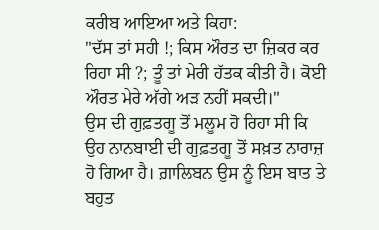ਕਰੀਬ ਆਇਆ ਅਤੇ ਕਿਹਾ:
"ਦੱਸ ਤਾਂ ਸਹੀ !; ਕਿਸ ਔਰਤ ਦਾ ਜ਼ਿਕਰ ਕਰ ਰਿਹਾ ਸੀ ?; ਤੂੰ ਤਾਂ ਮੇਰੀ ਹੱਤਕ ਕੀਤੀ ਹੈ। ਕੋਈ ਔਰਤ ਮੇਰੇ ਅੱਗੇ ਅੜ ਨਹੀਂ ਸਕਦੀ।"
ਉਸ ਦੀ ਗੁਫ਼ਤਗੂ ਤੋਂ ਮਲੂਮ ਹੋ ਰਿਹਾ ਸੀ ਕਿ ਉਹ ਨਾਨਬਾਈ ਦੀ ਗੁਫ਼ਤਗੂ ਤੋਂ ਸਖ਼ਤ ਨਾਰਾਜ਼ ਹੋ ਗਿਆ ਹੈ। ਗ਼ਾਲਿਬਨ ਉਸ ਨੂੰ ਇਸ ਬਾਤ ਤੇ ਬਹੁਤ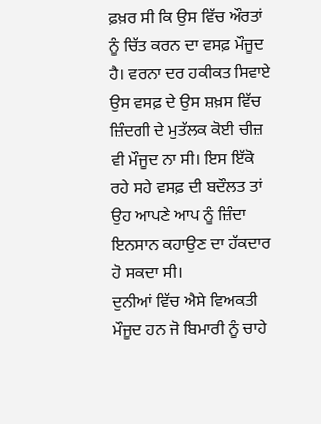ਫ਼ਖ਼ਰ ਸੀ ਕਿ ਉਸ ਵਿੱਚ ਔਰਤਾਂ ਨੂੰ ਚਿੱਤ ਕਰਨ ਦਾ ਵਸਫ਼ ਮੌਜੂਦ ਹੈ। ਵਰਨਾ ਦਰ ਹਕੀਕਤ ਸਿਵਾਏ ਉਸ ਵਸਫ਼ ਦੇ ਉਸ ਸ਼ਖ਼ਸ ਵਿੱਚ ਜ਼ਿੰਦਗੀ ਦੇ ਮੁਤੱਲਕ ਕੋਈ ਚੀਜ਼ ਵੀ ਮੌਜੂਦ ਨਾ ਸੀ। ਇਸ ਇੱਕੋ ਰਹੇ ਸਹੇ ਵਸਫ਼ ਦੀ ਬਦੌਲਤ ਤਾਂ ਉਹ ਆਪਣੇ ਆਪ ਨੂੰ ਜ਼ਿੰਦਾ ਇਨਸਾਨ ਕਹਾਉਣ ਦਾ ਹੱਕਦਾਰ ਹੋ ਸਕਦਾ ਸੀ।
ਦੁਨੀਆਂ ਵਿੱਚ ਐਸੇ ਵਿਅਕਤੀ ਮੌਜੂਦ ਹਨ ਜੋ ਬਿਮਾਰੀ ਨੂੰ ਚਾਹੇ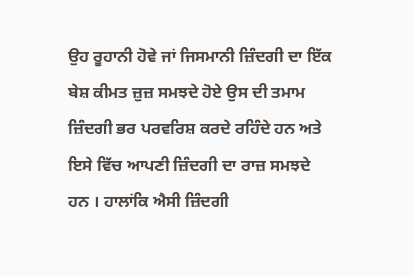ਉਹ ਰੂਹਾਨੀ ਹੋਵੇ ਜਾਂ ਜਿਸਮਾਨੀ ਜ਼ਿੰਦਗੀ ਦਾ ਇੱਕ ਬੇਸ਼ ਕੀਮਤ ਜ਼ੁਜ਼ ਸਮਝਦੇ ਹੋਏ ਉਸ ਦੀ ਤਮਾਮ ਜ਼ਿੰਦਗੀ ਭਰ ਪਰਵਰਿਸ਼ ਕਰਦੇ ਰਹਿੰਦੇ ਹਨ ਅਤੇ ਇਸੇ ਵਿੱਚ ਆਪਣੀ ਜ਼ਿੰਦਗੀ ਦਾ ਰਾਜ਼ ਸਮਝਦੇ ਹਨ । ਹਾਲਾਂਕਿ ਐਸੀ ਜ਼ਿੰਦਗੀ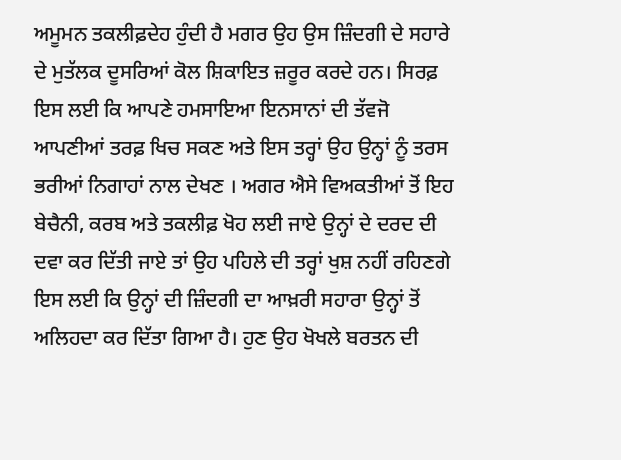ਅਮੂਮਨ ਤਕਲੀਫ਼ਦੇਹ ਹੁੰਦੀ ਹੈ ਮਗਰ ਉਹ ਉਸ ਜ਼ਿੰਦਗੀ ਦੇ ਸਹਾਰੇ ਦੇ ਮੁਤੱਲਕ ਦੂਸਰਿਆਂ ਕੋਲ ਸ਼ਿਕਾਇਤ ਜ਼ਰੂਰ ਕਰਦੇ ਹਨ। ਸਿਰਫ਼ ਇਸ ਲਈ ਕਿ ਆਪਣੇ ਹਮਸਾਇਆ ਇਨਸਾਨਾਂ ਦੀ ਤੱਵਜੋ ਆਪਣੀਆਂ ਤਰਫ਼ ਖਿਚ ਸਕਣ ਅਤੇ ਇਸ ਤਰ੍ਹਾਂ ਉਹ ਉਨ੍ਹਾਂ ਨੂੰ ਤਰਸ ਭਰੀਆਂ ਨਿਗਾਹਾਂ ਨਾਲ ਦੇਖਣ । ਅਗਰ ਐਸੇ ਵਿਅਕਤੀਆਂ ਤੋਂ ਇਹ ਬੇਚੈਨੀ, ਕਰਬ ਅਤੇ ਤਕਲੀਫ਼ ਖੋਹ ਲਈ ਜਾਏ ਉਨ੍ਹਾਂ ਦੇ ਦਰਦ ਦੀ ਦਵਾ ਕਰ ਦਿੱਤੀ ਜਾਏ ਤਾਂ ਉਹ ਪਹਿਲੇ ਦੀ ਤਰ੍ਹਾਂ ਖੁਸ਼ ਨਹੀਂ ਰਹਿਣਗੇ ਇਸ ਲਈ ਕਿ ਉਨ੍ਹਾਂ ਦੀ ਜ਼ਿੰਦਗੀ ਦਾ ਆਖ਼ਰੀ ਸਹਾਰਾ ਉਨ੍ਹਾਂ ਤੋਂ ਅਲਿਹਦਾ ਕਰ ਦਿੱਤਾ ਗਿਆ ਹੈ। ਹੁਣ ਉਹ ਖੋਖਲੇ ਬਰਤਨ ਦੀ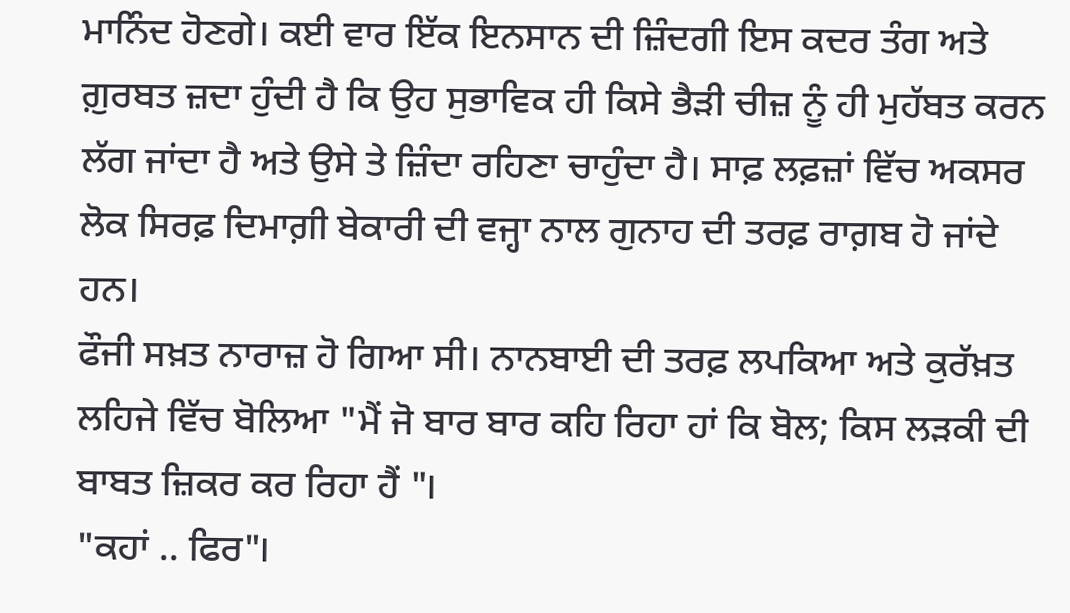ਮਾਨਿੰਦ ਹੋਣਗੇ। ਕਈ ਵਾਰ ਇੱਕ ਇਨਸਾਨ ਦੀ ਜ਼ਿੰਦਗੀ ਇਸ ਕਦਰ ਤੰਗ ਅਤੇ ਗ਼ੁਰਬਤ ਜ਼ਦਾ ਹੁੰਦੀ ਹੈ ਕਿ ਉਹ ਸੁਭਾਵਿਕ ਹੀ ਕਿਸੇ ਭੈੜੀ ਚੀਜ਼ ਨੂੰ ਹੀ ਮੁਹੱਬਤ ਕਰਨ ਲੱਗ ਜਾਂਦਾ ਹੈ ਅਤੇ ਉਸੇ ਤੇ ਜ਼ਿੰਦਾ ਰਹਿਣਾ ਚਾਹੁੰਦਾ ਹੈ। ਸਾਫ਼ ਲਫ਼ਜ਼ਾਂ ਵਿੱਚ ਅਕਸਰ ਲੋਕ ਸਿਰਫ਼ ਦਿਮਾਗ਼ੀ ਬੇਕਾਰੀ ਦੀ ਵਜ੍ਹਾ ਨਾਲ ਗੁਨਾਹ ਦੀ ਤਰਫ਼ ਰਾਗ਼ਬ ਹੋ ਜਾਂਦੇ ਹਨ।
ਫੌਜੀ ਸਖ਼ਤ ਨਾਰਾਜ਼ ਹੋ ਗਿਆ ਸੀ। ਨਾਨਬਾਈ ਦੀ ਤਰਫ਼ ਲਪਕਿਆ ਅਤੇ ਕੁਰੱਖ਼ਤ ਲਹਿਜੇ ਵਿੱਚ ਬੋਲਿਆ "ਮੈਂ ਜੋ ਬਾਰ ਬਾਰ ਕਹਿ ਰਿਹਾ ਹਾਂ ਕਿ ਬੋਲ; ਕਿਸ ਲੜਕੀ ਦੀ ਬਾਬਤ ਜ਼ਿਕਰ ਕਰ ਰਿਹਾ ਹੈਂ "।
"ਕਹਾਂ .. ਫਿਰ"।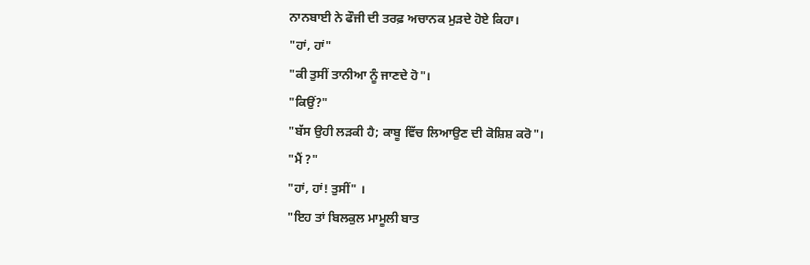ਨਾਨਬਾਈ ਨੇ ਫੌਜੀ ਦੀ ਤਰਫ਼ ਅਚਾਨਕ ਮੁੜਦੇ ਹੋਏ ਕਿਹਾ।
"ਹਾਂ, ਹਾਂ"
"ਕੀ ਤੁਸੀਂ ਤਾਨੀਆ ਨੂੰ ਜਾਣਦੇ ਹੋ"।
"ਕਿਉਂ?"
"ਬੱਸ ਉਹੀ ਲੜਕੀ ਹੈ; ਕਾਬੂ ਵਿੱਚ ਲਿਆਉਣ ਦੀ ਕੋਸ਼ਿਸ਼ ਕਰੋ"।
"ਮੈਂ ?"
"ਹਾਂ, ਹਾਂ! ਤੁਸੀਂ" ।
"ਇਹ ਤਾਂ ਬਿਲਕੁਲ ਮਾਮੂਲੀ ਬਾਤ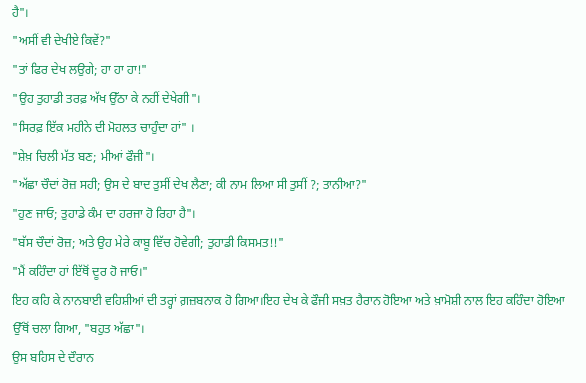ਹੈ"।
"ਅਸੀਂ ਵੀ ਦੇਖੀਏ ਕਿਵੇਂ?"
"ਤਾਂ ਫਿਰ ਦੇਖ ਲਉਗੇ; ਹਾ ਹਾ ਹਾ!"
"ਉਹ ਤੁਹਾਡੀ ਤਰਫ਼ ਅੱਖ ਉੱਠਾ ਕੇ ਨਹੀਂ ਦੇਖੇਗੀ"।
"ਸਿਰਫ਼ ਇੱਕ ਮਹੀਨੇ ਦੀ ਮੋਹਲਤ ਚਾਹੁੰਦਾ ਹਾਂ" ।
"ਸ਼ੇਖ਼ ਚਿਲੀ ਮੱਤ ਬਣ; ਮੀਆਂ ਫੌਜੀ"।
"ਅੱਛਾ ਚੌਦਾਂ ਰੋਜ਼ ਸਹੀ; ਉਸ ਦੇ ਬਾਦ ਤੁਸੀਂ ਦੇਖ ਲੈਣਾ; ਕੀ ਨਾਮ ਲਿਆ ਸੀ ਤੁਸੀਂ ?; ਤਾਨੀਆ?"
"ਹੁਣ ਜਾਓ; ਤੁਹਾਡੇ ਕੰਮ ਦਾ ਹਰਜਾ ਹੋ ਰਿਹਾ ਹੈ"।
"ਬੱਸ ਚੌਦਾਂ ਰੋਜ਼; ਅਤੇ ਉਹ ਮੇਰੇ ਕਾਬੂ ਵਿੱਚ ਹੋਵੇਗੀ; ਤੁਹਾਡੀ ਕਿਸਮਤ!!"
"ਮੈਂ ਕਹਿੰਦਾ ਹਾਂ ਇੱਥੋਂ ਦੂਰ ਹੋ ਜਾਓ।"
ਇਹ ਕਹਿ ਕੇ ਨਾਨਬਾਈ ਵਹਿਸ਼ੀਆਂ ਦੀ ਤਰ੍ਹਾਂ ਗ਼ਜ਼ਬਨਾਕ ਹੋ ਗਿਆ।ਇਹ ਦੇਖ ਕੇ ਫੌਜੀ ਸਖ਼ਤ ਹੈਰਾਨ ਹੋਇਆ ਅਤੇ ਖ਼ਾਮੋਸ਼ੀ ਨਾਲ ਇਹ ਕਹਿੰਦਾ ਹੋਇਆ ਉੱਥੋਂ ਚਲਾ ਗਿਆ, "ਬਹੁਤ ਅੱਛਾ"।
ਉਸ ਬਹਿਸ ਦੇ ਦੌਰਾਨ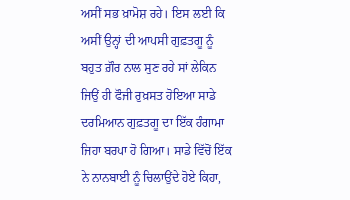ਅਸੀਂ ਸਭ ਖ਼ਾਮੋਸ਼ ਰਹੇ। ਇਸ ਲਈ ਕਿ ਅਸੀਂ ਉਨ੍ਹਾਂ ਦੀ ਆਪਸੀ ਗੁਫ਼ਤਗੂ ਨੂੰ ਬਹੁਤ ਗ਼ੌਰ ਨਾਲ ਸੁਣ ਰਹੇ ਸਾਂ ਲੇਕਿਨ ਜਿਉਂ ਹੀ ਫੌਜੀ ਰੁਖ਼ਸਤ ਹੋਇਆ ਸਾਡੇ ਦਰਮਿਆਨ ਗੁਫ਼ਤਗੂ ਦਾ ਇੱਕ ਹੰਗਾਮਾ ਜਿਹਾ ਬਰਪਾ ਹੋ ਗਿਆ। ਸਾਡੇ ਵਿੱਚੋਂ ਇੱਕ ਨੇ ਨਾਨਬਾਈ ਨੂੰ ਚਿਲਾਉਂਦੇ ਹੋਏ ਕਿਹਾ,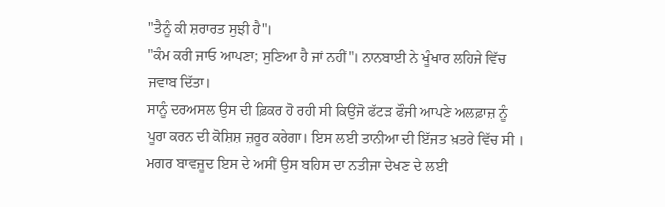"ਤੈਨੂੰ ਕੀ ਸ਼ਰਾਰਤ ਸੁਝੀ ਹੈ"।
"ਕੰਮ ਕਰੀ ਜਾਓ ਆਪਣਾ; ਸੁਣਿਆ ਹੈ ਜਾਂ ਨਹੀਂ"। ਨਾਨਬਾਈ ਨੇ ਖੂੰਖਾਰ ਲਹਿਜੇ ਵਿੱਚ ਜਵਾਬ ਦਿੱਤਾ।
ਸਾਨੂੰ ਦਰਅਸਲ ਉਸ ਦੀ ਫ਼ਿਕਰ ਹੋ ਰਹੀ ਸੀ ਕਿਉਂਜੋ ਫੱਟੜ ਫੌਜੀ ਆਪਣੇ ਅਲਫ਼ਾਜ਼ ਨੂੰ ਪੂਰਾ ਕਰਨ ਦੀ ਕੋਸ਼ਿਸ਼ ਜ਼ਰੂਰ ਕਰੇਗਾ। ਇਸ ਲਈ ਤਾਨੀਆ ਦੀ ਇੱਜਤ ਖ਼ਤਰੇ ਵਿੱਚ ਸੀ ।
ਮਗਰ ਬਾਵਜੂਦ ਇਸ ਦੇ ਅਸੀਂ ਉਸ ਬਹਿਸ ਦਾ ਨਤੀਜਾ ਦੇਖਣ ਦੇ ਲਈ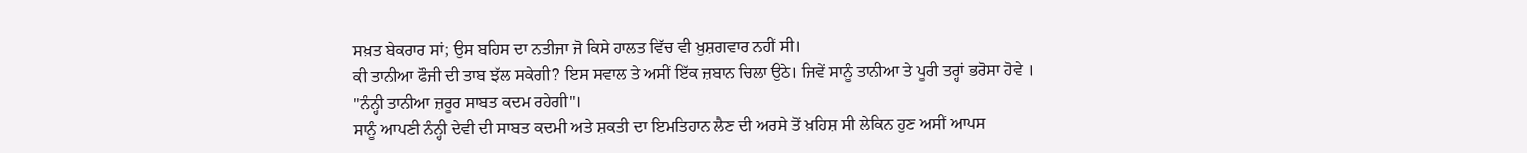ਸਖ਼ਤ ਬੇਕਰਾਰ ਸਾਂ; ਉਸ ਬਹਿਸ ਦਾ ਨਤੀਜਾ ਜੋ ਕਿਸੇ ਹਾਲਤ ਵਿੱਚ ਵੀ ਖ਼ੁਸ਼ਗਵਾਰ ਨਹੀਂ ਸੀ।
ਕੀ ਤਾਨੀਆ ਫੌਜੀ ਦੀ ਤਾਬ ਝੱਲ ਸਕੇਗੀ? ਇਸ ਸਵਾਲ ਤੇ ਅਸੀਂ ਇੱਕ ਜ਼ਬਾਨ ਚਿਲਾ ਉਠੇ। ਜਿਵੇਂ ਸਾਨੂੰ ਤਾਨੀਆ ਤੇ ਪੂਰੀ ਤਰ੍ਹਾਂ ਭਰੋਸਾ ਹੋਵੇ ।
"ਨੰਨ੍ਹੀ ਤਾਨੀਆ ਜ਼ਰੂਰ ਸਾਬਤ ਕਦਮ ਰਹੇਗੀ"।
ਸਾਨੂੰ ਆਪਣੀ ਨੰਨ੍ਹੀ ਦੇਵੀ ਦੀ ਸਾਬਤ ਕਦਮੀ ਅਤੇ ਸ਼ਕਤੀ ਦਾ ਇਮਤਿਹਾਨ ਲੈਣ ਦੀ ਅਰਸੇ ਤੋਂ ਖ਼ਹਿਸ਼ ਸੀ ਲੇਕਿਨ ਹੁਣ ਅਸੀਂ ਆਪਸ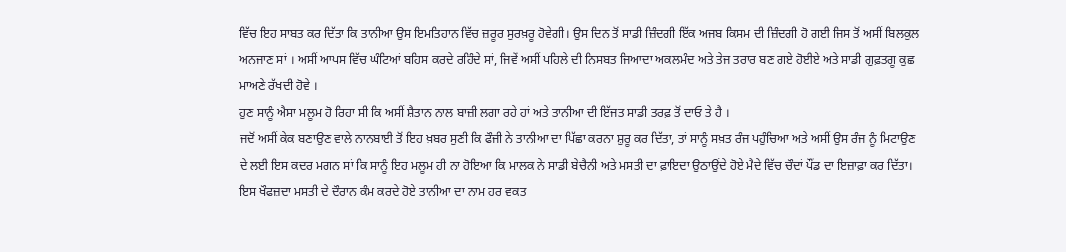ਵਿੱਚ ਇਹ ਸਾਬਤ ਕਰ ਦਿੱਤਾ ਕਿ ਤਾਨੀਆ ਉਸ ਇਮਤਿਹਾਨ ਵਿੱਚ ਜ਼ਰੂਰ ਸੁਰਖ਼ਰੂ ਹੋਵੇਗੀ। ਉਸ ਦਿਨ ਤੋਂ ਸਾਡੀ ਜ਼ਿੰਦਗੀ ਇੱਕ ਅਜਬ ਕਿਸਮ ਦੀ ਜ਼ਿੰਦਗੀ ਹੋ ਗਈ ਜਿਸ ਤੋਂ ਅਸੀਂ ਬਿਲਕੁਲ ਅਨਜਾਣ ਸਾਂ । ਅਸੀਂ ਆਪਸ ਵਿੱਚ ਘੰਟਿਆਂ ਬਹਿਸ ਕਰਦੇ ਰਹਿੰਦੇ ਸਾਂ, ਜਿਵੇਂ ਅਸੀਂ ਪਹਿਲੇ ਦੀ ਨਿਸਬਤ ਜਿਆਦਾ ਅਕਲਮੰਦ ਅਤੇ ਤੇਜ ਤਰਾਰ ਬਣ ਗਏ ਹੋਈਏ ਅਤੇ ਸਾਡੀ ਗੁਫ਼ਤਗੂ ਕੁਛ ਮਾਅਣੇ ਰੱਖਦੀ ਹੋਵੇ ।
ਹੁਣ ਸਾਨੂੰ ਐਸਾ ਮਲੂਮ ਹੋ ਰਿਹਾ ਸੀ ਕਿ ਅਸੀਂ ਸ਼ੈਤਾਨ ਨਾਲ ਬਾਜ਼ੀ ਲਗਾ ਰਹੇ ਹਾਂ ਅਤੇ ਤਾਨੀਆ ਦੀ ਇੱਜਤ ਸਾਡੀ ਤਰਫ਼ ਤੋਂ ਦਾਓ ਤੇ ਹੈ ।
ਜਦੋਂ ਅਸੀਂ ਕੇਕ ਬਣਾਉਣ ਵਾਲੇ ਨਾਨਬਾਈ ਤੋਂ ਇਹ ਖ਼ਬਰ ਸੁਣੀ ਕਿ ਫੌਜੀ ਨੇ ਤਾਨੀਆ ਦਾ ਪਿੱਛਾ ਕਰਨਾ ਸ਼ੁਰੂ ਕਰ ਦਿੱਤਾ, ਤਾਂ ਸਾਨੂੰ ਸਖ਼ਤ ਰੰਜ ਪਹੁੰਚਿਆ ਅਤੇ ਅਸੀਂ ਉਸ ਰੰਜ ਨੂੰ ਮਿਟਾਉਣ ਦੇ ਲਈ ਇਸ ਕਦਰ ਮਗਨ ਸਾਂ ਕਿ ਸਾਨੂੰ ਇਹ ਮਲੂਮ ਹੀ ਨਾ ਹੋਇਆ ਕਿ ਮਾਲਕ ਨੇ ਸਾਡੀ ਬੇਚੈਨੀ ਅਤੇ ਮਸਤੀ ਦਾ ਫ਼ਾਇਦਾ ਉਠਾਉਂਦੇ ਹੋਏ ਮੈਦੇ ਵਿੱਚ ਚੌਦਾਂ ਪੌਂਡ ਦਾ ਇਜ਼ਾਫ਼ਾ ਕਰ ਦਿੱਤਾ।
ਇਸ ਖੌਫਜ਼ਦਾ ਮਸਤੀ ਦੇ ਦੌਰਾਨ ਕੰਮ ਕਰਦੇ ਹੋਏ ਤਾਨੀਆ ਦਾ ਨਾਮ ਹਰ ਵਕਤ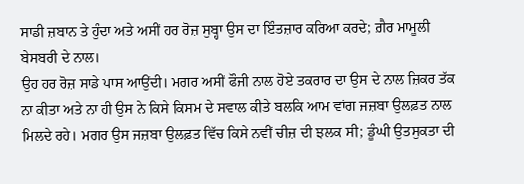ਸਾਡੀ ਜ਼ਬਾਨ ਤੇ ਹੁੰਦਾ ਅਤੇ ਅਸੀਂ ਹਰ ਰੋਜ਼ ਸੁਬ੍ਹਾ ਉਸ ਦਾ ਇੰਤਜ਼ਾਰ ਕਰਿਆ ਕਰਦੇ; ਗ਼ੈਰ ਮਾਮੂਲੀ ਬੇਸਬਰੀ ਦੇ ਨਾਲ।
ਉਹ ਹਰ ਰੋਜ਼ ਸਾਡੇ ਪਾਸ ਆਉਂਦੀ। ਮਗਰ ਅਸੀਂ ਫੌਜੀ ਨਾਲ ਹੋਏ ਤਕਰਾਰ ਦਾ ਉਸ ਦੇ ਨਾਲ ਜ਼ਿਕਰ ਤੱਕ ਨਾ ਕੀਤਾ ਅਤੇ ਨਾ ਹੀ ਉਸ ਨੇ ਕਿਸੇ ਕਿਸਮ ਦੇ ਸਵਾਲ ਕੀਤੇ ਬਲਕਿ ਆਮ ਵਾਂਗ ਜਜ਼ਬਾ ਉਲਫ਼ਤ ਨਾਲ ਮਿਲਦੇ ਰਹੇ। ਮਗਰ ਉਸ ਜਜ਼ਬਾ ਉਲਫ਼ਤ ਵਿੱਚ ਕਿਸੇ ਨਵੀਂ ਚੀਜ਼ ਦੀ ਝਲਕ ਸੀ; ਡੂੰਘੀ ਉਤਸੁਕਤਾ ਦੀ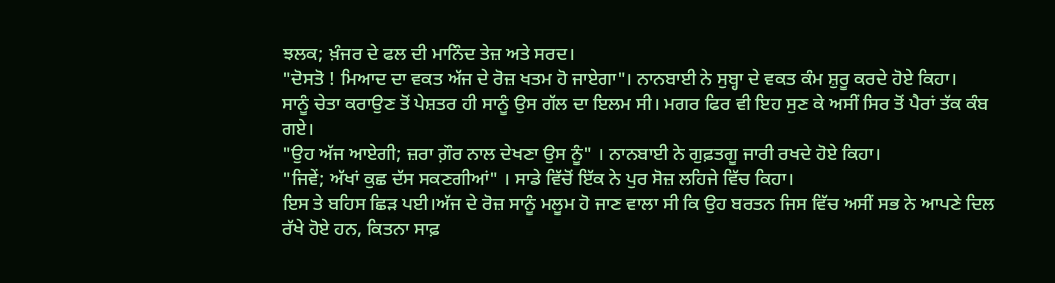ਝਲਕ; ਖ਼ੰਜਰ ਦੇ ਫਲ ਦੀ ਮਾਨਿੰਦ ਤੇਜ਼ ਅਤੇ ਸਰਦ।
"ਦੋਸਤੋ ! ਮਿਆਦ ਦਾ ਵਕਤ ਅੱਜ ਦੇ ਰੋਜ਼ ਖਤਮ ਹੋ ਜਾਏਗਾ"। ਨਾਨਬਾਈ ਨੇ ਸੁਬ੍ਹਾ ਦੇ ਵਕਤ ਕੰਮ ਸ਼ੁਰੂ ਕਰਦੇ ਹੋਏ ਕਿਹਾ।
ਸਾਨੂੰ ਚੇਤਾ ਕਰਾਉਣ ਤੋਂ ਪੇਸ਼ਤਰ ਹੀ ਸਾਨੂੰ ਉਸ ਗੱਲ ਦਾ ਇਲਮ ਸੀ। ਮਗਰ ਫਿਰ ਵੀ ਇਹ ਸੁਣ ਕੇ ਅਸੀਂ ਸਿਰ ਤੋਂ ਪੈਰਾਂ ਤੱਕ ਕੰਬ ਗਏ।
"ਉਹ ਅੱਜ ਆਏਗੀ; ਜ਼ਰਾ ਗ਼ੌਰ ਨਾਲ ਦੇਖਣਾ ਉਸ ਨੂੰ" । ਨਾਨਬਾਈ ਨੇ ਗੁਫ਼ਤਗੂ ਜਾਰੀ ਰਖਦੇ ਹੋਏ ਕਿਹਾ।
"ਜਿਵੇਂ; ਅੱਖਾਂ ਕੁਛ ਦੱਸ ਸਕਣਗੀਆਂ" । ਸਾਡੇ ਵਿੱਚੋਂ ਇੱਕ ਨੇ ਪੁਰ ਸੋਜ਼ ਲਹਿਜੇ ਵਿੱਚ ਕਿਹਾ।
ਇਸ ਤੇ ਬਹਿਸ ਛਿੜ ਪਈ।ਅੱਜ ਦੇ ਰੋਜ਼ ਸਾਨੂੰ ਮਲੂਮ ਹੋ ਜਾਣ ਵਾਲਾ ਸੀ ਕਿ ਉਹ ਬਰਤਨ ਜਿਸ ਵਿੱਚ ਅਸੀਂ ਸਭ ਨੇ ਆਪਣੇ ਦਿਲ ਰੱਖੇ ਹੋਏ ਹਨ, ਕਿਤਨਾ ਸਾਫ਼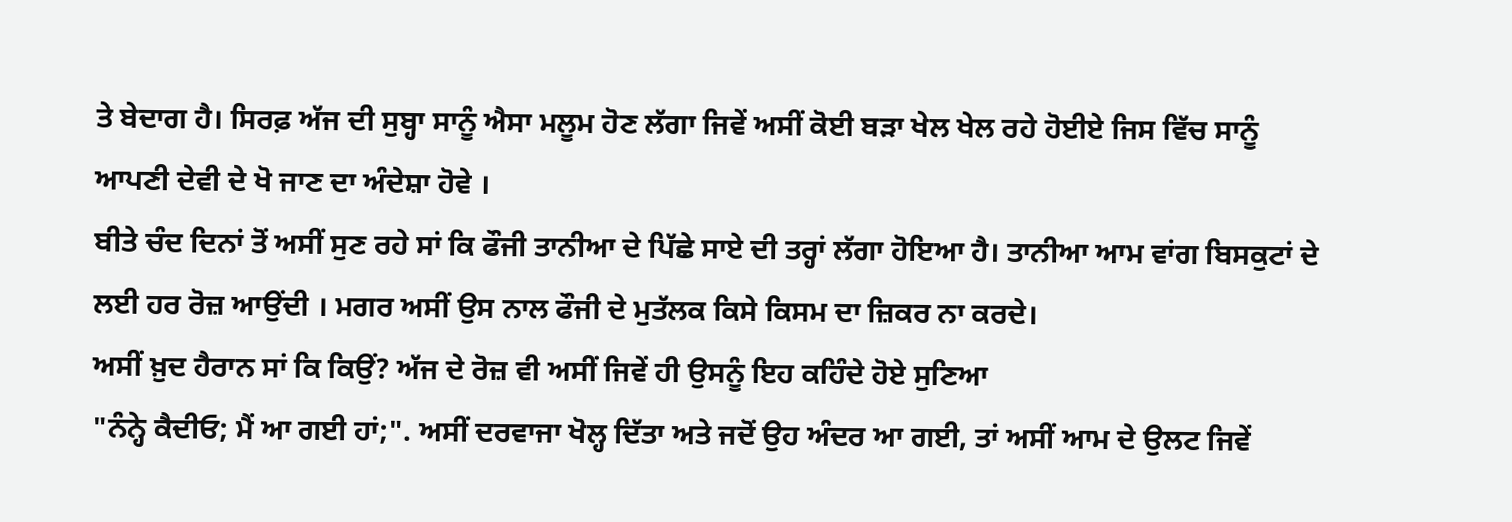ਤੇ ਬੇਦਾਗ ਹੈ। ਸਿਰਫ਼ ਅੱਜ ਦੀ ਸੁਬ੍ਹਾ ਸਾਨੂੰ ਐਸਾ ਮਲੂਮ ਹੋਣ ਲੱਗਾ ਜਿਵੇਂ ਅਸੀਂ ਕੋਈ ਬੜਾ ਖੇਲ ਖੇਲ ਰਹੇ ਹੋਈਏ ਜਿਸ ਵਿੱਚ ਸਾਨੂੰ ਆਪਣੀ ਦੇਵੀ ਦੇ ਖੋ ਜਾਣ ਦਾ ਅੰਦੇਸ਼ਾ ਹੋਵੇ ।
ਬੀਤੇ ਚੰਦ ਦਿਨਾਂ ਤੋਂ ਅਸੀਂ ਸੁਣ ਰਹੇ ਸਾਂ ਕਿ ਫੌਜੀ ਤਾਨੀਆ ਦੇ ਪਿੱਛੇ ਸਾਏ ਦੀ ਤਰ੍ਹਾਂ ਲੱਗਾ ਹੋਇਆ ਹੈ। ਤਾਨੀਆ ਆਮ ਵਾਂਗ ਬਿਸਕੁਟਾਂ ਦੇ ਲਈ ਹਰ ਰੋਜ਼ ਆਉਂਦੀ । ਮਗਰ ਅਸੀਂ ਉਸ ਨਾਲ ਫੌਜੀ ਦੇ ਮੁਤੱਲਕ ਕਿਸੇ ਕਿਸਮ ਦਾ ਜ਼ਿਕਰ ਨਾ ਕਰਦੇ।
ਅਸੀਂ ਖ਼ੁਦ ਹੈਰਾਨ ਸਾਂ ਕਿ ਕਿਉਂ? ਅੱਜ ਦੇ ਰੋਜ਼ ਵੀ ਅਸੀਂ ਜਿਵੇਂ ਹੀ ਉਸਨੂੰ ਇਹ ਕਹਿੰਦੇ ਹੋਏ ਸੁਣਿਆ
"ਨੰਨ੍ਹੇ ਕੈਦੀਓ; ਮੈਂ ਆ ਗਈ ਹਾਂ;". ਅਸੀਂ ਦਰਵਾਜਾ ਖੋਲ੍ਹ ਦਿੱਤਾ ਅਤੇ ਜਦੋਂ ਉਹ ਅੰਦਰ ਆ ਗਈ, ਤਾਂ ਅਸੀਂ ਆਮ ਦੇ ਉਲਟ ਜਿਵੇਂ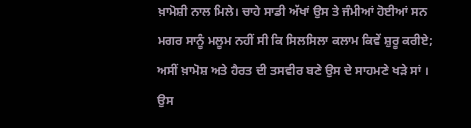ਖ਼ਾਮੋਸ਼ੀ ਨਾਲ ਮਿਲੇ। ਚਾਹੇ ਸਾਡੀ ਅੱਖਾਂ ਉਸ ਤੇ ਜੰਮੀਆਂ ਹੋਈਆਂ ਸਨ ਮਗਰ ਸਾਨੂੰ ਮਲੂਮ ਨਹੀਂ ਸੀ ਕਿ ਸਿਲਸਿਲਾ ਕਲਾਮ ਕਿਵੇਂ ਸ਼ੁਰੂ ਕਰੀਏ; ਅਸੀਂ ਖ਼ਾਮੋਸ਼ ਅਤੇ ਹੈਰਤ ਦੀ ਤਸਵੀਰ ਬਣੇ ਉਸ ਦੇ ਸਾਹਮਣੇ ਖੜੇ ਸਾਂ ।
ਉਸ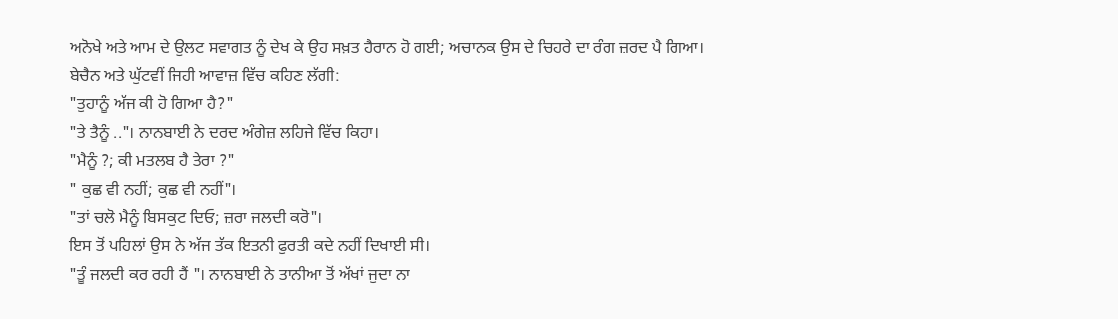ਅਨੋਖੇ ਅਤੇ ਆਮ ਦੇ ਉਲਟ ਸਵਾਗਤ ਨੂੰ ਦੇਖ ਕੇ ਉਹ ਸਖ਼ਤ ਹੈਰਾਨ ਹੋ ਗਈ; ਅਚਾਨਕ ਉਸ ਦੇ ਚਿਹਰੇ ਦਾ ਰੰਗ ਜ਼ਰਦ ਪੈ ਗਿਆ।
ਬੇਚੈਨ ਅਤੇ ਘੁੱਟਵੀਂ ਜਿਹੀ ਆਵਾਜ਼ ਵਿੱਚ ਕਹਿਣ ਲੱਗੀ:
"ਤੁਹਾਨੂੰ ਅੱਜ ਕੀ ਹੋ ਗਿਆ ਹੈ?"
"ਤੇ ਤੈਨੂੰ .."। ਨਾਨਬਾਈ ਨੇ ਦਰਦ ਅੰਗੇਜ਼ ਲਹਿਜੇ ਵਿੱਚ ਕਿਹਾ।
"ਮੈਨੂੰ ?; ਕੀ ਮਤਲਬ ਹੈ ਤੇਰਾ ?"
" ਕੁਛ ਵੀ ਨਹੀਂ; ਕੁਛ ਵੀ ਨਹੀਂ"।
"ਤਾਂ ਚਲੋ ਮੈਨੂੰ ਬਿਸਕੁਟ ਦਿਓ; ਜ਼ਰਾ ਜਲਦੀ ਕਰੋ"।
ਇਸ ਤੋਂ ਪਹਿਲਾਂ ਉਸ ਨੇ ਅੱਜ ਤੱਕ ਇਤਨੀ ਫੁਰਤੀ ਕਦੇ ਨਹੀਂ ਦਿਖਾਈ ਸੀ।
"ਤੂੰ ਜਲਦੀ ਕਰ ਰਹੀ ਹੈਂ "। ਨਾਨਬਾਈ ਨੇ ਤਾਨੀਆ ਤੋਂ ਅੱਖਾਂ ਜੁਦਾ ਨਾ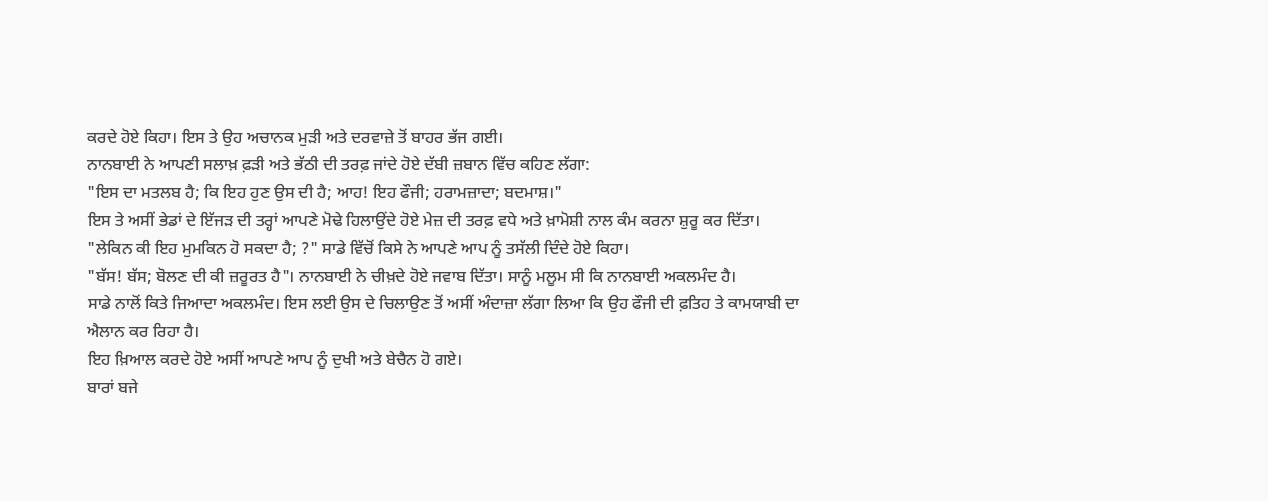ਕਰਦੇ ਹੋਏ ਕਿਹਾ। ਇਸ ਤੇ ਉਹ ਅਚਾਨਕ ਮੁੜੀ ਅਤੇ ਦਰਵਾਜ਼ੇ ਤੋਂ ਬਾਹਰ ਭੱਜ ਗਈ।
ਨਾਨਬਾਈ ਨੇ ਆਪਣੀ ਸਲਾਖ਼ ਫ਼ੜੀ ਅਤੇ ਭੱਠੀ ਦੀ ਤਰਫ਼ ਜਾਂਦੇ ਹੋਏ ਦੱਬੀ ਜ਼ਬਾਨ ਵਿੱਚ ਕਹਿਣ ਲੱਗਾ:
"ਇਸ ਦਾ ਮਤਲਬ ਹੈ; ਕਿ ਇਹ ਹੁਣ ਉਸ ਦੀ ਹੈ; ਆਹ! ਇਹ ਫੌਜੀ; ਹਰਾਮਜ਼ਾਦਾ; ਬਦਮਾਸ਼।"
ਇਸ ਤੇ ਅਸੀਂ ਭੇਡਾਂ ਦੇ ਇੱਜੜ ਦੀ ਤਰ੍ਹਾਂ ਆਪਣੇ ਮੋਢੇ ਹਿਲਾਉਂਦੇ ਹੋਏ ਮੇਜ਼ ਦੀ ਤਰਫ਼ ਵਧੇ ਅਤੇ ਖ਼ਾਮੋਸ਼ੀ ਨਾਲ ਕੰਮ ਕਰਨਾ ਸ਼ੁਰੂ ਕਰ ਦਿੱਤਾ।
"ਲੇਕਿਨ ਕੀ ਇਹ ਮੁਮਕਿਨ ਹੋ ਸਕਦਾ ਹੈ; ?" ਸਾਡੇ ਵਿੱਚੋਂ ਕਿਸੇ ਨੇ ਆਪਣੇ ਆਪ ਨੂੰ ਤਸੱਲੀ ਦਿੰਦੇ ਹੋਏ ਕਿਹਾ।
"ਬੱਸ! ਬੱਸ; ਬੋਲਣ ਦੀ ਕੀ ਜ਼ਰੂਰਤ ਹੈ"। ਨਾਨਬਾਈ ਨੇ ਚੀਖ਼ਦੇ ਹੋਏ ਜਵਾਬ ਦਿੱਤਾ। ਸਾਨੂੰ ਮਲੂਮ ਸੀ ਕਿ ਨਾਨਬਾਈ ਅਕਲਮੰਦ ਹੈ।
ਸਾਡੇ ਨਾਲੋਂ ਕਿਤੇ ਜਿਆਦਾ ਅਕਲਮੰਦ। ਇਸ ਲਈ ਉਸ ਦੇ ਚਿਲਾਉਣ ਤੋਂ ਅਸੀਂ ਅੰਦਾਜ਼ਾ ਲੱਗਾ ਲਿਆ ਕਿ ਉਹ ਫੌਜੀ ਦੀ ਫ਼ਤਿਹ ਤੇ ਕਾਮਯਾਬੀ ਦਾ ਐਲਾਨ ਕਰ ਰਿਹਾ ਹੈ।
ਇਹ ਖ਼ਿਆਲ ਕਰਦੇ ਹੋਏ ਅਸੀਂ ਆਪਣੇ ਆਪ ਨੂੰ ਦੁਖੀ ਅਤੇ ਬੇਚੈਨ ਹੋ ਗਏ।
ਬਾਰਾਂ ਬਜੇ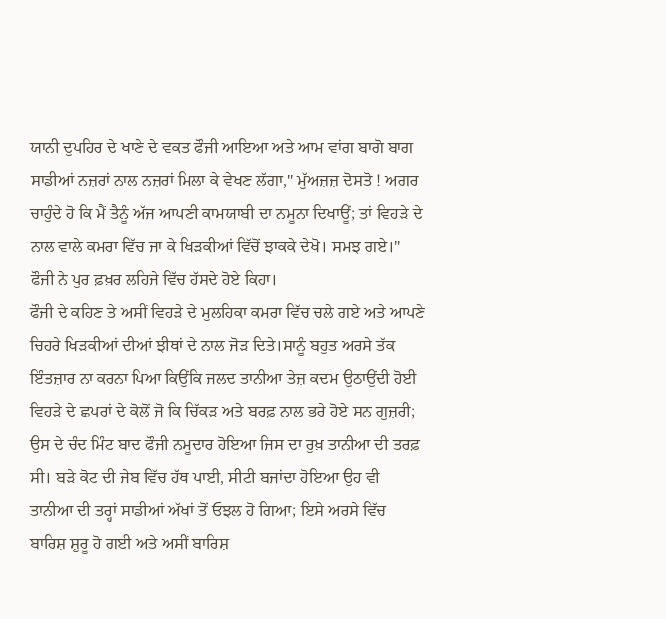ਯਾਨੀ ਦੁਪਹਿਰ ਦੇ ਖਾਣੇ ਦੇ ਵਕਤ ਫੌਜੀ ਆਇਆ ਅਤੇ ਆਮ ਵਾਂਗ ਬਾਗੋ ਬਾਗ ਸਾਡੀਆਂ ਨਜ਼ਰਾਂ ਨਾਲ ਨਜ਼ਰਾਂ ਮਿਲਾ ਕੇ ਵੇਖਣ ਲੱਗਾ," ਮੁੱਅਜ਼ਜ਼ ਦੋਸਤੋ ! ਅਗਰ ਚਾਹੁੰਦੇ ਹੋ ਕਿ ਮੈਂ ਤੈਨੂੰ ਅੱਜ ਆਪਣੀ ਕਾਮਯਾਬੀ ਦਾ ਨਮੂਨਾ ਦਿਖਾਊਂ; ਤਾਂ ਵਿਹੜੇ ਦੇ ਨਾਲ ਵਾਲੇ ਕਮਰਾ ਵਿੱਚ ਜਾ ਕੇ ਖਿੜਕੀਆਂ ਵਿੱਚੋਂ ਝਾਕਕੇ ਦੇਖੋ। ਸਮਝ ਗਏ।" ਫੌਜੀ ਨੇ ਪੁਰ ਫ਼ਖ਼ਰ ਲਹਿਜੇ ਵਿੱਚ ਹੱਸਦੇ ਹੋਏ ਕਿਹਾ।
ਫੌਜੀ ਦੇ ਕਹਿਣ ਤੇ ਅਸੀਂ ਵਿਹੜੇ ਦੇ ਮੁਲਹਿਕਾ ਕਮਰਾ ਵਿੱਚ ਚਲੇ ਗਏ ਅਤੇ ਆਪਣੇ ਚਿਹਰੇ ਖਿੜਕੀਆਂ ਦੀਆਂ ਝੀਥਾਂ ਦੇ ਨਾਲ ਜੋੜ ਦਿਤੇ।ਸਾਨੂੰ ਬਹੁਤ ਅਰਸੇ ਤੱਕ ਇੰਤਜ਼ਾਰ ਨਾ ਕਰਨਾ ਪਿਆ ਕਿਉਂਕਿ ਜਲਦ ਤਾਨੀਆ ਤੇਜ਼ ਕਦਮ ਉਠਾਉਂਦੀ ਹੋਈ ਵਿਹੜੇ ਦੇ ਛਪਰਾਂ ਦੇ ਕੋਲੋਂ ਜੋ ਕਿ ਚਿੱਕੜ ਅਤੇ ਬਰਫ਼ ਨਾਲ ਭਰੇ ਹੋਏ ਸਨ ਗੁਜ਼ਰੀ; ਉਸ ਦੇ ਚੰਦ ਮਿੰਟ ਬਾਦ ਫੌਜੀ ਨਮੂਦਾਰ ਹੋਇਆ ਜਿਸ ਦਾ ਰੁਖ਼ ਤਾਨੀਆ ਦੀ ਤਰਫ਼ ਸੀ। ਬੜੇ ਕੋਟ ਦੀ ਜੇਬ ਵਿੱਚ ਹੱਥ ਪਾਈ, ਸੀਟੀ ਬਜਾਂਦਾ ਹੋਇਆ ਉਹ ਵੀ ਤਾਨੀਆ ਦੀ ਤਰ੍ਹਾਂ ਸਾਡੀਆਂ ਅੱਖਾਂ ਤੋਂ ਓਝਲ ਹੋ ਗਿਆ; ਇਸੇ ਅਰਸੇ ਵਿੱਚ ਬਾਰਿਸ਼ ਸ਼ੁਰੂ ਹੋ ਗਈ ਅਤੇ ਅਸੀਂ ਬਾਰਿਸ਼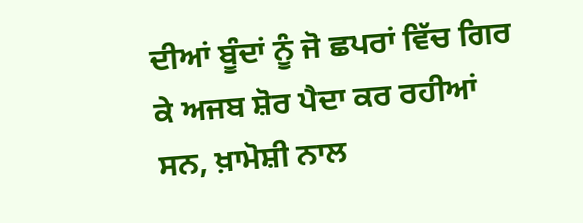ਦੀਆਂ ਬੂੰਦਾਂ ਨੂੰ ਜੋ ਛਪਰਾਂ ਵਿੱਚ ਗਿਰ ਕੇ ਅਜਬ ਸ਼ੋਰ ਪੈਦਾ ਕਰ ਰਹੀਆਂ ਸਨ, ਖ਼ਾਮੋਸ਼ੀ ਨਾਲ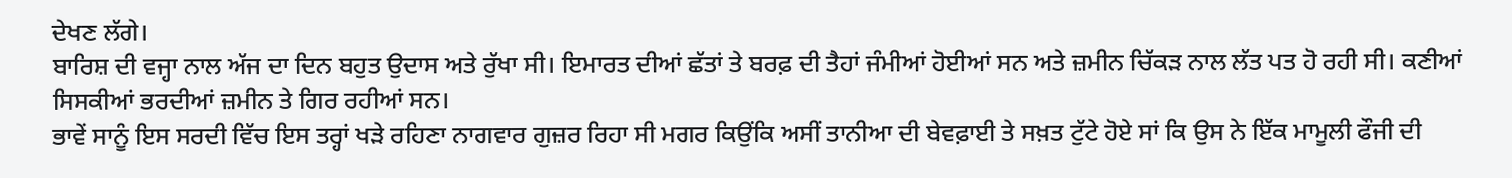ਦੇਖਣ ਲੱਗੇ।
ਬਾਰਿਸ਼ ਦੀ ਵਜ੍ਹਾ ਨਾਲ ਅੱਜ ਦਾ ਦਿਨ ਬਹੁਤ ਉਦਾਸ ਅਤੇ ਰੁੱਖਾ ਸੀ। ਇਮਾਰਤ ਦੀਆਂ ਛੱਤਾਂ ਤੇ ਬਰਫ਼ ਦੀ ਤੈਹਾਂ ਜੰਮੀਆਂ ਹੋਈਆਂ ਸਨ ਅਤੇ ਜ਼ਮੀਨ ਚਿੱਕੜ ਨਾਲ ਲੱਤ ਪਤ ਹੋ ਰਹੀ ਸੀ। ਕਣੀਆਂ ਸਿਸਕੀਆਂ ਭਰਦੀਆਂ ਜ਼ਮੀਨ ਤੇ ਗਿਰ ਰਹੀਆਂ ਸਨ।
ਭਾਵੇਂ ਸਾਨੂੰ ਇਸ ਸਰਦੀ ਵਿੱਚ ਇਸ ਤਰ੍ਹਾਂ ਖੜੇ ਰਹਿਣਾ ਨਾਗਵਾਰ ਗੁਜ਼ਰ ਰਿਹਾ ਸੀ ਮਗਰ ਕਿਉਂਕਿ ਅਸੀਂ ਤਾਨੀਆ ਦੀ ਬੇਵਫ਼ਾਈ ਤੇ ਸਖ਼ਤ ਟੁੱਟੇ ਹੋਏ ਸਾਂ ਕਿ ਉਸ ਨੇ ਇੱਕ ਮਾਮੂਲੀ ਫੌਜੀ ਦੀ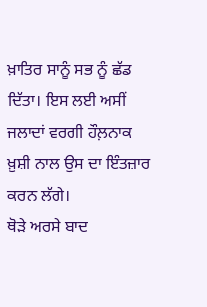ਖ਼ਾਤਿਰ ਸਾਨੂੰ ਸਭ ਨੂੰ ਛੱਡ ਦਿੱਤਾ। ਇਸ ਲਈ ਅਸੀਂ ਜਲਾਦਾਂ ਵਰਗੀ ਹੌਲ਼ਨਾਕ ਖ਼ੁਸ਼ੀ ਨਾਲ ਉਸ ਦਾ ਇੰਤਜ਼ਾਰ ਕਰਨ ਲੱਗੇ।
ਥੋੜੇ ਅਰਸੇ ਬਾਦ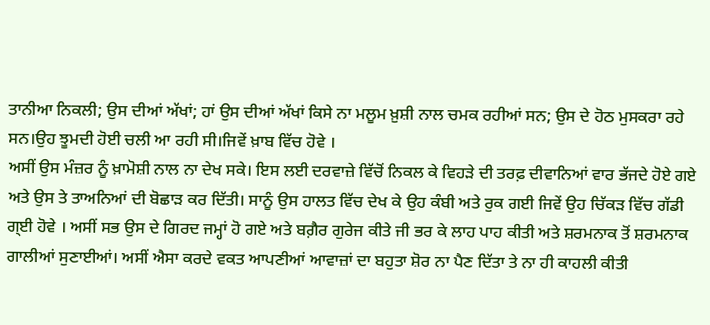ਤਾਨੀਆ ਨਿਕਲੀ; ਉਸ ਦੀਆਂ ਅੱਖਾਂ; ਹਾਂ ਉਸ ਦੀਆਂ ਅੱਖਾਂ ਕਿਸੇ ਨਾ ਮਲੂਮ ਖ਼ੁਸ਼ੀ ਨਾਲ ਚਮਕ ਰਹੀਆਂ ਸਨ; ਉਸ ਦੇ ਹੋਠ ਮੁਸਕਰਾ ਰਹੇ ਸਨ।ਉਹ ਝੂਮਦੀ ਹੋਈ ਚਲੀ ਆ ਰਹੀ ਸੀ।ਜਿਵੇਂ ਖ਼ਾਬ ਵਿੱਚ ਹੋਵੇ ।
ਅਸੀਂ ਉਸ ਮੰਜ਼ਰ ਨੂੰ ਖ਼ਾਮੋਸ਼ੀ ਨਾਲ ਨਾ ਦੇਖ ਸਕੇ। ਇਸ ਲਈ ਦਰਵਾਜ਼ੇ ਵਿੱਚੋਂ ਨਿਕਲ ਕੇ ਵਿਹੜੇ ਦੀ ਤਰਫ਼ ਦੀਵਾਨਿਆਂ ਵਾਰ ਭੱਜਦੇ ਹੋਏ ਗਏ ਅਤੇ ਉਸ ਤੇ ਤਾਅਨਿਆਂ ਦੀ ਬੋਛਾੜ ਕਰ ਦਿੱਤੀ। ਸਾਨੂੰ ਉਸ ਹਾਲਤ ਵਿੱਚ ਦੇਖ ਕੇ ਉਹ ਕੰਬੀ ਅਤੇ ਰੁਕ ਗਈ ਜਿਵੇਂ ਉਹ ਚਿੱਕੜ ਵਿੱਚ ਗੱਡੀ ਗ੍ਈ ਹੋਵੇ । ਅਸੀਂ ਸਭ ਉਸ ਦੇ ਗਿਰਦ ਜਮ੍ਹਾਂ ਹੋ ਗਏ ਅਤੇ ਬਗ਼ੈਰ ਗੁਰੇਜ ਕੀਤੇ ਜੀ ਭਰ ਕੇ ਲਾਹ ਪਾਹ ਕੀਤੀ ਅਤੇ ਸ਼ਰਮਨਾਕ ਤੋਂ ਸ਼ਰਮਨਾਕ ਗਾਲੀਆਂ ਸੁਣਾਈਆਂ। ਅਸੀਂ ਐਸਾ ਕਰਦੇ ਵਕਤ ਆਪਣੀਆਂ ਆਵਾਜ਼ਾਂ ਦਾ ਬਹੁਤਾ ਸ਼ੋਰ ਨਾ ਪੈਣ ਦਿੱਤਾ ਤੇ ਨਾ ਹੀ ਕਾਹਲੀ ਕੀਤੀ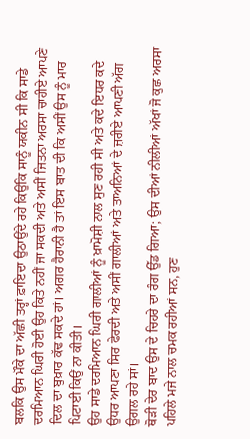ਬਲਕਿ ਉਸ ਮੌਕੇ ਦਾ ਅੱਛੀ ਤਰ੍ਹਾਂ ਫ਼ਾਇਦਾ ਉਠਾਉਂਦੇ ਰਹੇ ਕਿਉਂਕਿ ਸਾਨੂੰ ਯਕੀਨ ਸੀ ਕਿ ਸਾਡੇ ਦਰਮਿਆਨ ਘਿਰੀ ਹੋਈ ਉਹ ਕਿਤੇ ਨਹੀਂ ਜਾ ਸਕਦੀ ਅਤੇ ਅਸੀਂ ਜਿਤਨਾ ਅਰਸਾ ਚਾਹੀਏ ਆਪਣੇ ਦਿਲ ਦਾ ਬੁਖ਼ਾਰ ਕੱਢ ਸਕਦੇ ਹਾਂ। ਅਗਰ ਹੈਰਾਨੀ ਹੈ ਤਾਂ ਇਸ ਬਾਤ ਦੀ ਕਿ ਅਸੀਂ ਉਸ ਨੂੰ ਮਾਰ ਪਿਟਾਈ ਕਿਉਂ ਨਾ ਕੀਤੀ।
ਉਹ ਸਾਡੇ ਦਰਮਿਆਨ ਘਿਰੀ ਗਾਲੀਆਂ ਨੂੰ ਖ਼ਾਮੋਸ਼ੀ ਨਾਲ ਸੁਣ ਰਹੀ ਸੀ ਅਤੇ ਕਦੇ ਇਧਰ ਕਦੇ ਉਧਰ ਆਪਣਾ ਸਿਰ ਫੇਰਦੀ ਅਤੇ ਅਸੀਂ ਗਾਲੀਆਂ ਅਤੇ ਤਾਅਨਿਆਂ ਦੇ ਜ਼ਰੀਏ ਆਪਣੀ ਅੱਗ ਉਗਲ ਰਹੇ ਸਾਂ।
ਥੋੜੀ ਦੇਰ ਬਾਦ ਉਸ ਦੇ ਚਿਹਰੇ ਦਾ ਰੰਗ ਉੱਡ ਗਿਆ; ਉਸ ਦੀਆਂ ਨੀਲੀਆਂ ਅੱਖਾਂ ਜੋ ਕੁਛ ਅਰਸਾ ਪਹਿਲੇ ਮਜੇ ਨਾਲ ਚਮਕ ਰਹੀਆਂ ਸਨ, ਹੁਣ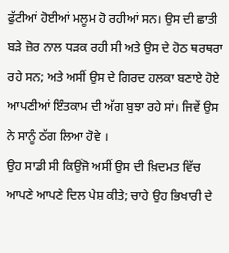ਫੁੱਟੀਆਂ ਹੋਈਆਂ ਮਲੂਮ ਹੋ ਰਹੀਆਂ ਸਨ। ਉਸ ਦੀ ਛਾਤੀ ਬੜੇ ਜ਼ੋਰ ਨਾਲ ਧੜਕ ਰਹੀ ਸੀ ਅਤੇ ਉਸ ਦੇ ਹੋਠ ਥਰਥਰਾ ਰਹੇ ਸਨ; ਅਤੇ ਅਸੀਂ ਉਸ ਦੇ ਗਿਰਦ ਹਲਕਾ ਬਣਾਏ ਹੋਏ ਆਪਣੀਆਂ ਇੰਤਕਾਮ ਦੀ ਅੱਗ ਬੁਝਾ ਰਹੇ ਸਾਂ। ਜਿਵੇਂ ਉਸ ਨੇ ਸਾਨੂੰ ਠੱਗ ਲਿਆ ਹੋਵੇ ।
ਉਹ ਸਾਡੀ ਸੀ ਕਿਉਂਜੋ ਅਸੀਂ ਉਸ ਦੀ ਖ਼ਿਦਮਤ ਵਿੱਚ ਆਪਣੇ ਆਪਣੇ ਦਿਲ ਪੇਸ਼ ਕੀਤੇ; ਚਾਹੇ ਉਹ ਭਿਖਾਰੀ ਦੇ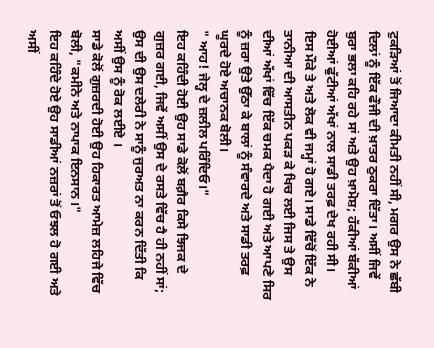ਟੁਕੜਿਆਂ ਤੋਂ ਜਿਆਦਾ ਕੀਮਤੀ ਨਹੀਂ ਸੀ, ਮਗਰ ਉਸ ਨੇ ਛੱਬੀ ਦਿਲਾਂ ਨੂੰ ਇੱਕ ਫੌਜੀ ਦੀ ਖ਼ਾਤਰ ਠੁਕਰਾ ਦਿੱਤਾ। ਅਸੀਂ ਜਿਵੇਂ ਬੁਰਾ ਭਲਾ ਕਹਿ ਰਹੇ ਸਾਂ ਅਤੇ ਉਹ ਖ਼ਾਮੋਸ਼; ਹੱਕੀਆਂ ਬੱਕੀਆਂ ਹੋਈਆਂ ਫੁੱਟੀਆਂ ਅੱਖਾਂ ਨਾਲ ਸਾਡੀ ਤਰਫ਼ ਦੇਖ ਰਹੀ ਸੀ।
ਇਸ ਮੌਕੇ ਤੇ ਅਤੇ ਲੋਕ ਵੀ ਜਮ੍ਹਾਂ ਹੋ ਗਏ। ਸਾਡੇ ਵਿੱਚੋਂ ਇੱਕ ਨੇ ਤਾਨੀਆ ਦੀ ਆਸਤੀਨ ਪਕੜ ਕੇ ਖਿਚ ਲਈ ਜਿਸ ਤੇ ਉਸ ਦੀਆਂ ਅੱਖਾਂ ਵਿੱਚ ਇੱਕ ਚਮਕ ਪੈਦਾ ਹੋ ਗਈ ਅਤੇ ਆਪਣੇ ਸਿਰ ਨੂੰ ਜ਼ਰਾ ਉਤੇ ਉੱਠਾ ਕੇ ਬਾਲਾਂ ਨੂੰ ਸੰਵਾਰਦੇ ਅਤੇ ਸਾਡੀ ਤਰਫ਼ ਘੂਰਦੇ ਹੋਏ ਅਚਾਨਕ ਬੋਲੀ।
" ਆਹ! ਜੇਲ੍ਹ ਦੇ ਜ਼ਲੀਲ ਪਰਿੰਦਿਓ।"
ਇਹ ਕਹਿੰਦੀ ਹੋਈ ਉਹ ਸਾਡੇ ਕੋਲੋਂ ਬਗ਼ੈਰ ਕਿਸੇ ਝਿਜਕ ਦੇ ਗੁਜ਼ਰ ਗਈ, ਜਿਵੇਂ ਅਸੀਂ ਉਸ ਦੇ ਰਸਤੇ ਵਿੱਚ ਹੈ ਹੀ ਨਹੀਂ ਸਾਂ; ਉਸ ਦੀ ਉਸ ਦਲੇਰੀ ਨੇ ਸਾਨੂੰ ਜੁਰਅਤ ਨਾ ਕਰਨ ਦਿੱਤੀ ਕਿ ਅਸੀਂ ਉਸ ਨੂੰ ਰੋਕ ਲਈਏ ।
ਸਾਡੇ ਕੋਲੋਂ ਗੁਜ਼ਰਦੀ ਹੋਈ ਉਹ ਹਿਕਾਰਤ ਆਮੇਜ਼ ਲਹਿਜੇ ਵਿੱਚ ਬੋਲੀ, "ਕਮੀਨੇ ਅਤੇ ਨਾਪਾਕ ਇਨਸਾਨ।"
ਇਹ ਕਹਿੰਦੇ ਹੋਏ ਉਹ ਸਾਡੀਆਂ ਨਜ਼ਰਾਂ ਤੋਂ ਓਝਲ ਹੋ ਗਈ ਅਤੇ ਅਸੀਂ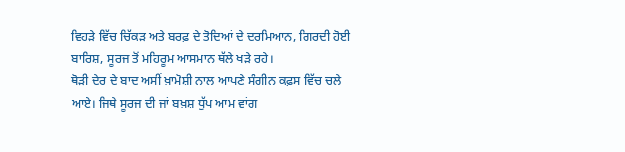ਵਿਹੜੇ ਵਿੱਚ ਚਿੱਕੜ ਅਤੇ ਬਰਫ਼ ਦੇ ਤੋਦਿਆਂ ਦੇ ਦਰਮਿਆਨ, ਗਿਰਦੀ ਹੋਈ ਬਾਰਿਸ਼, ਸੂਰਜ ਤੋਂ ਮਹਿਰੂਮ ਆਸਮਾਨ ਥੱਲੇ ਖੜੇ ਰਹੇ।
ਥੋੜੀ ਦੇਰ ਦੇ ਬਾਦ ਅਸੀਂ ਖ਼ਾਮੋਸ਼ੀ ਨਾਲ ਆਪਣੇ ਸੰਗੀਨ ਕਫ਼ਸ ਵਿੱਚ ਚਲੇ ਆਏ। ਜਿਥੇ ਸੂਰਜ ਦੀ ਜਾਂ ਬਖ਼ਸ਼ ਧੁੱਪ ਆਮ ਵਾਂਗ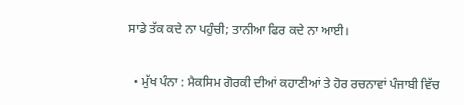ਸਾਡੇ ਤੱਕ ਕਦੇ ਨਾ ਪਹੁੰਚੀ; ਤਾਨੀਆ ਫਿਰ ਕਦੇ ਨਾ ਆਈ।

  • ਮੁੱਖ ਪੰਨਾ : ਮੈਕਸਿਮ ਗੋਰਕੀ ਦੀਆਂ ਕਹਾਣੀਆਂ ਤੇ ਹੋਰ ਰਚਨਾਵਾਂ ਪੰਜਾਬੀ ਵਿੱਚ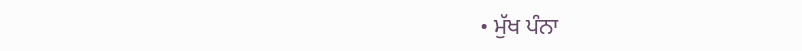• ਮੁੱਖ ਪੰਨਾ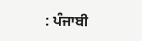: ਪੰਜਾਬੀ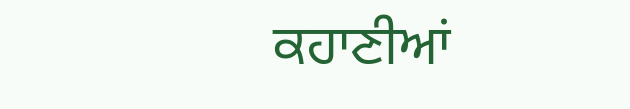ਕਹਾਣੀਆਂ